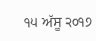੧੫ ਅੱਸੂ ੨੦੧੭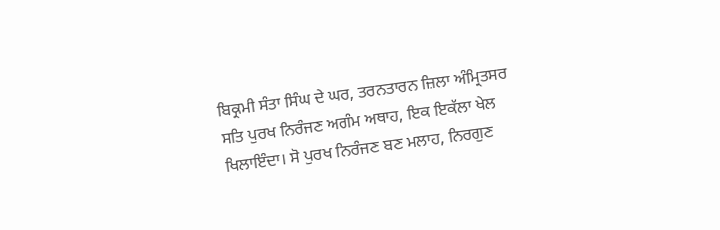ਬਿਕ੍ਰਮੀ ਸੰਤਾ ਸਿੰਘ ਦੇ ਘਰ, ਤਰਨਤਾਰਨ ਜ਼ਿਲਾ ਅੰਮ੍ਰਿਤਸਰ
ਸਤਿ ਪੁਰਖ ਨਿਰੰਜਣ ਅਗੰਮ ਅਥਾਹ, ਇਕ ਇਕੱਲਾ ਖੇਲ ਖਿਲਾਇੰਦਾ। ਸੋ ਪੁਰਖ ਨਿਰੰਜਣ ਬਣ ਮਲਾਹ, ਨਿਰਗੁਣ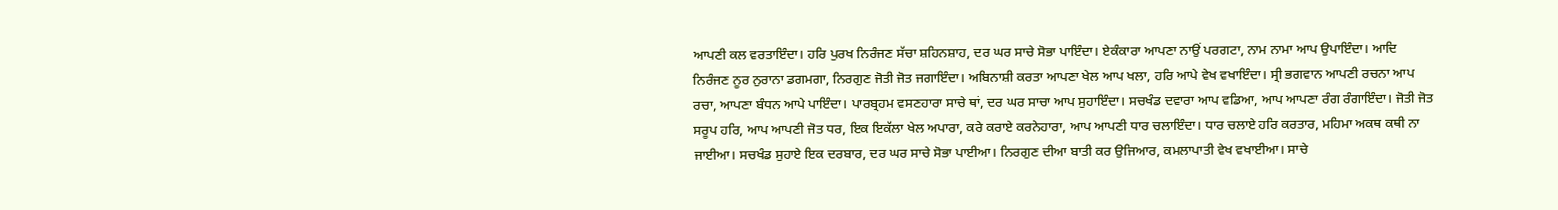ਆਪਣੀ ਕਲ ਵਰਤਾਇੰਦਾ। ਹਰਿ ਪੁਰਖ ਨਿਰੰਜਣ ਸੱਚਾ ਸ਼ਹਿਨਸ਼ਾਹ, ਦਰ ਘਰ ਸਾਚੇ ਸੋਭਾ ਪਾਇੰਦਾ। ਏਕੰਕਾਰਾ ਆਪਣਾ ਨਾਉਂ ਪਰਗਟਾ, ਨਾਮ ਨਾਮਾ ਆਪ ਉਪਾਇੰਦਾ। ਆਦਿ ਨਿਰੰਜਣ ਨੂਰ ਨੁਰਾਨਾ ਡਗਮਗਾ, ਨਿਰਗੁਣ ਜੋਤੀ ਜੋਤ ਜਗਾਇੰਦਾ। ਅਬਿਨਾਸ਼ੀ ਕਰਤਾ ਆਪਣਾ ਖੇਲ ਆਪ ਖਲਾ, ਹਰਿ ਆਪੇ ਵੇਖ ਵਖਾਇੰਦਾ। ਸ੍ਰੀ ਭਗਵਾਨ ਆਪਣੀ ਰਚਨਾ ਆਪ ਰਚਾ, ਆਪਣਾ ਬੰਧਨ ਆਪੇ ਪਾਇੰਦਾ। ਪਾਰਬ੍ਰਹਮ ਵਸਣਹਾਰਾ ਸਾਚੇ ਥਾਂ, ਦਰ ਘਰ ਸਾਚਾ ਆਪ ਸੁਹਾਇੰਦਾ। ਸਚਖੰਡ ਦਵਾਰਾ ਆਪ ਵਡਿਆ, ਆਪ ਆਪਣਾ ਰੰਗ ਰੰਗਾਇੰਦਾ। ਜੋਤੀ ਜੋਤ ਸਰੂਪ ਹਰਿ, ਆਪ ਆਪਣੀ ਜੋਤ ਧਰ, ਇਕ ਇਕੱਲਾ ਖੇਲ ਅਪਾਰਾ, ਕਰੇ ਕਰਾਏ ਕਰਨੇਹਾਰਾ, ਆਪ ਆਪਣੀ ਧਾਰ ਚਲਾਇੰਦਾ। ਧਾਰ ਚਲਾਏ ਹਰਿ ਕਰਤਾਰ, ਮਹਿਮਾ ਅਕਥ ਕਥੀ ਨਾ ਜਾਈਆ। ਸਚਖੰਡ ਸੁਹਾਏ ਇਕ ਦਰਬਾਰ, ਦਰ ਘਰ ਸਾਚੇ ਸੋਭਾ ਪਾਈਆ। ਨਿਰਗੁਣ ਦੀਆ ਬਾਤੀ ਕਰ ਉਜਿਆਰ, ਕਮਲਾਪਾਤੀ ਵੇਖ ਵਖਾਈਆ। ਸਾਚੇ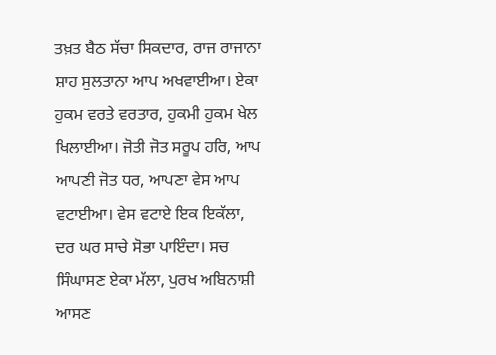ਤਖ਼ਤ ਬੈਠ ਸੱਚਾ ਸਿਕਦਾਰ, ਰਾਜ ਰਾਜਾਨਾ ਸ਼ਾਹ ਸੁਲਤਾਨਾ ਆਪ ਅਖਵਾਈਆ। ਏਕਾ ਹੁਕਮ ਵਰਤੇ ਵਰਤਾਰ, ਹੁਕਮੀ ਹੁਕਮ ਖੇਲ ਖਿਲਾਈਆ। ਜੋਤੀ ਜੋਤ ਸਰੂਪ ਹਰਿ, ਆਪ ਆਪਣੀ ਜੋਤ ਧਰ, ਆਪਣਾ ਵੇਸ ਆਪ ਵਟਾਈਆ। ਵੇਸ ਵਟਾਏ ਇਕ ਇਕੱਲਾ, ਦਰ ਘਰ ਸਾਚੇ ਸੋਭਾ ਪਾਇੰਦਾ। ਸਚ ਸਿੰਘਾਸਣ ਏਕਾ ਮੱਲਾ, ਪੁਰਖ ਅਬਿਨਾਸ਼ੀ ਆਸਣ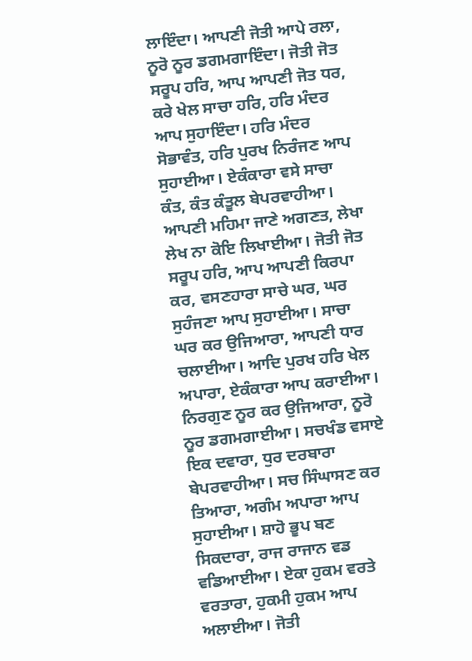ਲਾਇੰਦਾ। ਆਪਣੀ ਜੋਤੀ ਆਪੇ ਰਲਾ, ਨੂਰੋ ਨੂਰ ਡਗਮਗਾਇੰਦਾ। ਜੋਤੀ ਜੋਤ ਸਰੂਪ ਹਰਿ, ਆਪ ਆਪਣੀ ਜੋਤ ਧਰ, ਕਰੇ ਖੇਲ ਸਾਚਾ ਹਰਿ, ਹਰਿ ਮੰਦਰ ਆਪ ਸੁਹਾਇੰਦਾ। ਹਰਿ ਮੰਦਰ ਸੋਭਾਵੰਤ, ਹਰਿ ਪੁਰਖ ਨਿਰੰਜਣ ਆਪ ਸੁਹਾਈਆ। ਏਕੰਕਾਰਾ ਵਸੇ ਸਾਚਾ ਕੰਤ, ਕੰਤ ਕੰਤੂਲ ਬੇਪਰਵਾਹੀਆ। ਆਪਣੀ ਮਹਿਮਾ ਜਾਣੇ ਅਗਣਤ, ਲੇਖਾ ਲੇਖ ਨਾ ਕੋਇ ਲਿਖਾਈਆ। ਜੋਤੀ ਜੋਤ ਸਰੂਪ ਹਰਿ, ਆਪ ਆਪਣੀ ਕਿਰਪਾ ਕਰ, ਵਸਣਹਾਰਾ ਸਾਚੇ ਘਰ, ਘਰ ਸੁਹੰਜਣਾ ਆਪ ਸੁਹਾਈਆ। ਸਾਚਾ ਘਰ ਕਰ ਉਜਿਆਰਾ, ਆਪਣੀ ਧਾਰ ਚਲਾਈਆ। ਆਦਿ ਪੁਰਖ ਹਰਿ ਖੇਲ ਅਪਾਰਾ, ਏਕੰਕਾਰਾ ਆਪ ਕਰਾਈਆ। ਨਿਰਗੁਣ ਨੂਰ ਕਰ ਉਜਿਆਰਾ, ਨੂਰੋ ਨੂਰ ਡਗਮਗਾਈਆ। ਸਚਖੰਡ ਵਸਾਏ ਇਕ ਦਵਾਰਾ, ਧੁਰ ਦਰਬਾਰਾ ਬੇਪਰਵਾਹੀਆ। ਸਚ ਸਿੰਘਾਸਣ ਕਰ ਤਿਆਰਾ, ਅਗੰਮ ਅਪਾਰਾ ਆਪ ਸੁਹਾਈਆ। ਸ਼ਾਹੋ ਭੂਪ ਬਣ ਸਿਕਦਾਰਾ, ਰਾਜ ਰਾਜਾਨ ਵਡ ਵਡਿਆਈਆ। ਏਕਾ ਹੁਕਮ ਵਰਤੇ ਵਰਤਾਰਾ, ਹੁਕਮੀ ਹੁਕਮ ਆਪ ਅਲਾਈਆ। ਜੋਤੀ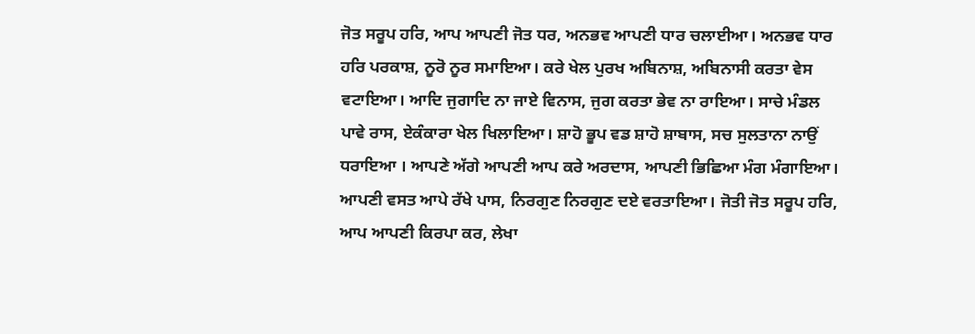ਜੋਤ ਸਰੂਪ ਹਰਿ, ਆਪ ਆਪਣੀ ਜੋਤ ਧਰ, ਅਨਭਵ ਆਪਣੀ ਧਾਰ ਚਲਾਈਆ। ਅਨਭਵ ਧਾਰ ਹਰਿ ਪਰਕਾਸ਼, ਨੂਰੋ ਨੂਰ ਸਮਾਇਆ। ਕਰੇ ਖੇਲ ਪੁਰਖ ਅਬਿਨਾਸ਼, ਅਬਿਨਾਸੀ ਕਰਤਾ ਵੇਸ ਵਟਾਇਆ। ਆਦਿ ਜੁਗਾਦਿ ਨਾ ਜਾਏ ਵਿਨਾਸ, ਜੁਗ ਕਰਤਾ ਭੇਵ ਨਾ ਰਾਇਆ। ਸਾਚੇ ਮੰਡਲ ਪਾਵੇ ਰਾਸ, ਏਕੰਕਾਰਾ ਖੇਲ ਖਿਲਾਇਆ। ਸ਼ਾਹੋ ਭੂਪ ਵਡ ਸ਼ਾਹੋ ਸ਼ਾਬਾਸ, ਸਚ ਸੁਲਤਾਨਾ ਨਾਉਂ ਧਰਾਇਆ । ਆਪਣੇ ਅੱਗੇ ਆਪਣੀ ਆਪ ਕਰੇ ਅਰਦਾਸ, ਆਪਣੀ ਭਿਛਿਆ ਮੰਗ ਮੰਗਾਇਆ। ਆਪਣੀ ਵਸਤ ਆਪੇ ਰੱਖੇ ਪਾਸ, ਨਿਰਗੁਣ ਨਿਰਗੁਣ ਦਏ ਵਰਤਾਇਆ। ਜੋਤੀ ਜੋਤ ਸਰੂਪ ਹਰਿ, ਆਪ ਆਪਣੀ ਕਿਰਪਾ ਕਰ, ਲੇਖਾ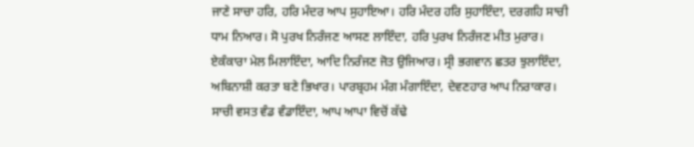ਜਾਣੇ ਸਾਚਾ ਹਰਿ, ਹਰਿ ਮੰਦਰ ਆਪ ਸੁਹਾਇਆ। ਹਰਿ ਮੰਦਰ ਹਰਿ ਸੁਹਾਇੰਦਾ, ਦਰਗਹਿ ਸਾਚੀ ਧਾਮ ਨਿਆਰ। ਸੋ ਪੁਰਖ ਨਿਰੰਜਣ ਆਸਣ ਲਾਇੰਦਾ, ਹਰਿ ਪੁਰਖ ਨਿਰੰਜਣ ਮੀਤ ਮੁਰਾਰ। ਏਕੰਕਾਰਾ ਮੇਲ ਮਿਲਾਇੰਦਾ, ਆਦਿ ਨਿਰੰਜਣ ਜੋਤ ਉਜਿਆਰ। ਸ੍ਰੀ ਭਗਵਾਨ ਛਤਰ ਝੁਲਾਇੰਦਾ, ਅਬਿਨਾਸ਼ੀ ਕਰਤਾ ਬਣੇ ਭਿਖਾਰ। ਪਾਰਬ੍ਰਹਮ ਮੰਗ ਮੰਗਾਇੰਦਾ, ਦੇਵਣਹਾਰ ਆਪ ਨਿਰਾਕਾਰ। ਸਾਚੀ ਵਸਤ ਵੰਡ ਵੰਡਾਇੰਦਾ, ਆਪ ਆਪਾ ਵਿਚੋਂ ਕੱਢੇ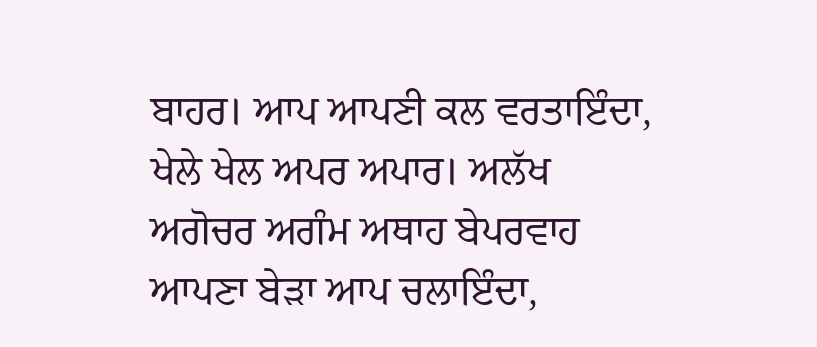ਬਾਹਰ। ਆਪ ਆਪਣੀ ਕਲ ਵਰਤਾਇੰਦਾ, ਖੇਲੇ ਖੇਲ ਅਪਰ ਅਪਾਰ। ਅਲੱਖ ਅਗੋਚਰ ਅਗੰਮ ਅਥਾਹ ਬੇਪਰਵਾਹ ਆਪਣਾ ਬੇੜਾ ਆਪ ਚਲਾਇੰਦਾ,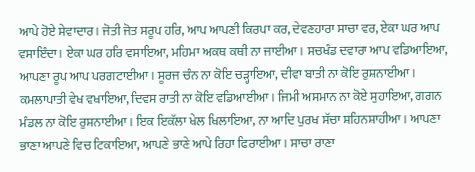ਆਪੇ ਹੋਏ ਸੇਵਾਦਾਰ। ਜੋਤੀ ਜੋਤ ਸਰੂਪ ਹਰਿ, ਆਪ ਆਪਣੀ ਕਿਰਪਾ ਕਰ, ਦੇਵਣਹਾਰਾ ਸਾਚਾ ਵਰ, ਏਕਾ ਘਰ ਆਪ ਵਸਾਇੰਦਾ। ਏਕਾ ਘਰ ਹਰਿ ਵਸਾਇਆ, ਮਹਿਮਾ ਅਕਥ ਕਥੀ ਨਾ ਜਾਈਆ। ਸਚਖੰਡ ਦਵਾਰਾ ਆਪ ਵਡਿਆਇਆ, ਆਪਣਾ ਰੂਪ ਆਪ ਪਰਗਟਾਈਆ। ਸੂਰਜ ਚੰਨ ਨਾ ਕੋਇ ਚੜ੍ਹਾਇਆ, ਦੀਵਾ ਬਾਤੀ ਨਾ ਕੋਇ ਰੁਸ਼ਨਾਈਆ। ਕਮਲਾਪਾਤੀ ਵੇਖ ਵਖਾਇਆ, ਦਿਵਸ ਰਾਤੀ ਨਾ ਕੋਇ ਵਡਿਆਈਆ। ਜਿਮੀ ਅਸਮਾਨ ਨਾ ਕੋਏ ਸੁਹਾਇਆ, ਗਗਨ ਮੰਡਲ ਨਾ ਕੋਇ ਰੁਸ਼ਨਾਈਆ। ਇਕ ਇਕੱਲਾ ਖੇਲ ਖਿਲਾਇਆ, ਨਾ ਆਦਿ ਪੁਰਖ ਸੱਚਾ ਸ਼ਹਿਨਸ਼ਾਹੀਆ। ਆਪਣਾ ਭਾਣਾ ਆਪਣੇ ਵਿਚ ਟਿਕਾਇਆ, ਆਪਣੇ ਭਾਣੇ ਆਪੇ ਰਿਹਾ ਫਿਰਾਈਆ। ਸਾਚਾ ਰਾਣਾ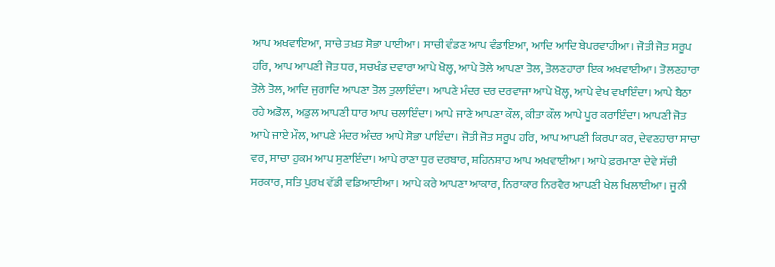ਆਪ ਅਖਵਾਇਆ, ਸਾਚੇ ਤਖ਼ਤ ਸੋਭਾ ਪਾਈਆ। ਸਾਚੀ ਵੰਡਣ ਆਪ ਵੰਡਾਇਆ, ਆਦਿ ਆਦਿ ਬੇਪਰਵਾਹੀਆ। ਜੋਤੀ ਜੋਤ ਸਰੂਪ ਹਰਿ, ਆਪ ਆਪਣੀ ਜੋਤ ਧਰ, ਸਚਖੰਡ ਦਵਾਰਾ ਆਪੇ ਖੋਲ੍ਹ, ਆਪੇ ਤੋਲੇ ਆਪਣਾ ਤੋਲ, ਤੋਲਣਹਾਰਾ ਇਕ ਅਖਵਾਈਆ। ਤੋਲਣਹਾਰਾ ਤੋਲੇ ਤੋਲ, ਆਦਿ ਜੁਗਾਦਿ ਆਪਣਾ ਤੋਲ ਤੁਲਾਇੰਦਾ। ਆਪਣੇ ਮੰਦਰ ਦਰ ਦਰਵਾਜਾ ਆਪੇ ਖੋਲ੍ਹ, ਆਪੇ ਵੇਖ ਵਖਾਇੰਦਾ। ਆਪੇ ਬੈਠਾ ਰਹੇ ਅਡੋਲ, ਅਡੁਲ ਆਪਣੀ ਧਾਰ ਆਪ ਚਲਾਇੰਦਾ। ਆਪੇ ਜਾਣੇ ਆਪਣਾ ਕੌਲ, ਕੀਤਾ ਕੌਲ ਆਪੇ ਪੂਰ ਕਰਾਇੰਦਾ। ਆਪਣੀ ਜੋਤ ਆਪੇ ਜਾਏ ਮੌਲ, ਆਪਣੇ ਮੰਦਰ ਅੰਦਰ ਆਪੇ ਸੋਭਾ ਪਾਇੰਦਾ। ਜੋਤੀ ਜੋਤ ਸਰੂਪ ਹਰਿ, ਆਪ ਆਪਣੀ ਕਿਰਪਾ ਕਰ, ਦੇਵਣਹਾਰਾ ਸਾਚਾ ਵਰ, ਸਾਚਾ ਹੁਕਮ ਆਪ ਸੁਣਾਇੰਦਾ। ਆਪੇ ਰਾਣਾ ਧੁਰ ਦਰਬਾਰ, ਸ਼ਹਿਨਸ਼ਾਹ ਆਪ ਅਖਵਾਈਆ। ਆਪੇ ਫ਼ਰਮਾਣਾ ਦੇਵੇ ਸੱਚੀ ਸਰਕਾਰ, ਸਤਿ ਪੁਰਖ ਵੱਡੀ ਵਡਿਆਈਆ। ਆਪੇ ਕਰੇ ਆਪਣਾ ਆਕਾਰ, ਨਿਰਾਕਾਰ ਨਿਰਵੈਰ ਆਪਣੀ ਖੇਲ ਖਿਲਾਈਆ। ਜੂਨੀ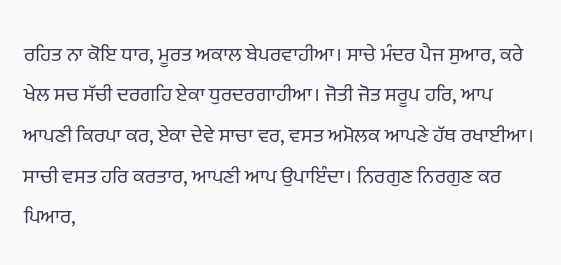ਰਹਿਤ ਨਾ ਕੋਇ ਧਾਰ, ਮੂਰਤ ਅਕਾਲ ਬੇਪਰਵਾਹੀਆ। ਸਾਚੇ ਮੰਦਰ ਪੈਜ ਸੁਆਰ, ਕਰੇ ਖੇਲ ਸਚ ਸੱਚੀ ਦਰਗਹਿ ਏਕਾ ਧੁਰਦਰਗਾਹੀਆ। ਜੋਤੀ ਜੋਤ ਸਰੂਪ ਹਰਿ, ਆਪ ਆਪਣੀ ਕਿਰਪਾ ਕਰ, ਏਕਾ ਦੇਵੇ ਸਾਚਾ ਵਰ, ਵਸਤ ਅਮੋਲਕ ਆਪਣੇ ਹੱਥ ਰਖਾਈਆ। ਸਾਚੀ ਵਸਤ ਹਰਿ ਕਰਤਾਰ, ਆਪਣੀ ਆਪ ਉਪਾਇੰਦਾ। ਨਿਰਗੁਣ ਨਿਰਗੁਣ ਕਰ ਪਿਆਰ,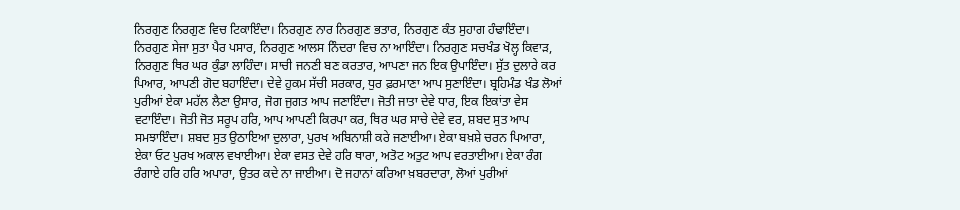ਨਿਰਗੁਣ ਨਿਰਗੁਣ ਵਿਚ ਟਿਕਾਇੰਦਾ। ਨਿਰਗੁਣ ਨਾਰ ਨਿਰਗੁਣ ਭਤਾਰ, ਨਿਰਗੁਣ ਕੰਤ ਸੁਹਾਗ ਹੰਢਾਇੰਦਾ। ਨਿਰਗੁਣ ਸੇਜਾ ਸੁਤਾ ਪੈਰ ਪਸਾਰ, ਨਿਰਗੁਣ ਆਲਸ ਨਿੰਦਰਾ ਵਿਚ ਨਾ ਆਇੰਦਾ। ਨਿਰਗੁਣ ਸਚਖੰਡ ਖੋਲ੍ਹ ਕਿਵਾੜ, ਨਿਰਗੁਣ ਥਿਰ ਘਰ ਕੁੰਡਾ ਲਾਹਿੰਦਾ। ਸਾਚੀ ਜਨਣੀ ਬਣ ਕਰਤਾਰ, ਆਪਣਾ ਜਨ ਇਕ ਉਪਾਇੰਦਾ। ਸੁੱਤ ਦੁਲਾਰੇ ਕਰ ਪਿਆਰ, ਆਪਣੀ ਗੋਦ ਬਹਾਇੰਦਾ। ਦੇਵੇ ਹੁਕਮ ਸੱਚੀ ਸਰਕਾਰ, ਧੁਰ ਫ਼ਰਮਾਣਾ ਆਪ ਸੁਣਾਇੰਦਾ। ਬ੍ਰਹਿਮੰਡ ਖੰਡ ਲੋਆਂ ਪੁਰੀਆਂ ਏਕਾ ਮਹੱਲ ਲੈਣਾ ਉਸਾਰ, ਜੋਗ ਜੁਗਤ ਆਪ ਜਣਾਇੰਦਾ। ਜੋਤੀ ਜਾਤਾ ਦੇਵੇ ਧਾਰ, ਇਕ ਇਕਾਂਤਾ ਵੇਸ ਵਟਾਇੰਦਾ। ਜੋਤੀ ਜੋਤ ਸਰੂਪ ਹਰਿ, ਆਪ ਆਪਣੀ ਕਿਰਪਾ ਕਰ, ਥਿਰ ਘਰ ਸਾਚੇ ਦੇਵੇ ਵਰ, ਸ਼ਬਦ ਸੁਤ ਆਪ ਸਮਝਾਇੰਦਾ। ਸ਼ਬਦ ਸੁਤ ਉਠਾਇਆ ਦੁਲਾਰਾ, ਪੁਰਖ ਅਬਿਨਾਸ਼ੀ ਕਰੇ ਜਣਾਈਆ। ਏਕਾ ਬਖ਼ਸ਼ੇ ਚਰਨ ਪਿਆਰਾ, ਏਕਾ ਓਟ ਪੁਰਖ ਅਕਾਲ ਵਖਾਈਆ। ਏਕਾ ਵਸਤ ਦੇਵੇ ਹਰਿ ਥਾਰਾ, ਅਤੋਟ ਅਤੁਟ ਆਪ ਵਰਤਾਈਆ। ਏਕਾ ਰੰਗ ਰੰਗਾਏ ਹਰਿ ਹਰਿ ਅਪਾਰਾ, ਉਤਰ ਕਦੇ ਨਾ ਜਾਈਆ। ਦੋ ਜਹਾਨਾਂ ਕਰਿਆ ਖ਼ਬਰਦਾਰਾ, ਲੋਆਂ ਪੁਰੀਆਂ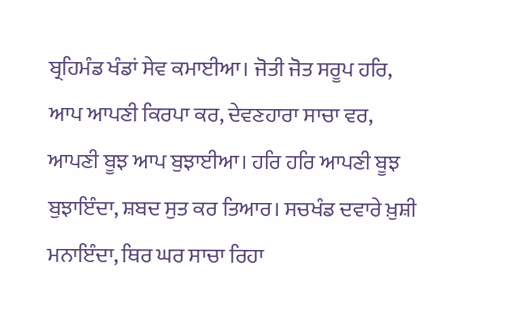ਬ੍ਰਹਿਮੰਡ ਖੰਡਾਂ ਸੇਵ ਕਮਾਈਆ। ਜੋਤੀ ਜੋਤ ਸਰੂਪ ਹਰਿ, ਆਪ ਆਪਣੀ ਕਿਰਪਾ ਕਰ, ਦੇਵਣਹਾਰਾ ਸਾਚਾ ਵਰ, ਆਪਣੀ ਬੂਝ ਆਪ ਬੁਝਾਈਆ। ਹਰਿ ਹਰਿ ਆਪਣੀ ਬੂਝ ਬੁਝਾਇੰਦਾ, ਸ਼ਬਦ ਸੁਤ ਕਰ ਤਿਆਰ। ਸਚਖੰਡ ਦਵਾਰੇ ਖ਼ੁਸ਼ੀ ਮਨਾਇੰਦਾ, ਥਿਰ ਘਰ ਸਾਚਾ ਰਿਹਾ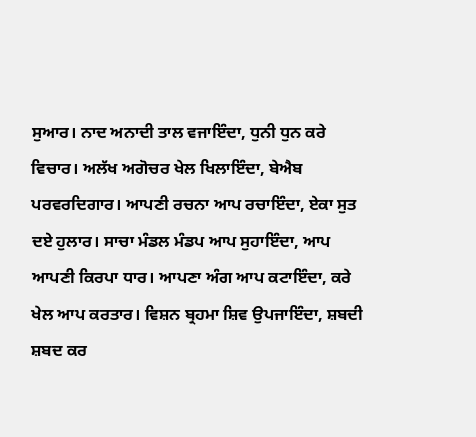ਸੁਆਰ। ਨਾਦ ਅਨਾਦੀ ਤਾਲ ਵਜਾਇੰਦਾ, ਧੁਨੀ ਧੁਨ ਕਰੇ ਵਿਚਾਰ। ਅਲੱਖ ਅਗੋਚਰ ਖੇਲ ਖਿਲਾਇੰਦਾ, ਬੇਐਬ ਪਰਵਰਦਿਗਾਰ। ਆਪਣੀ ਰਚਨਾ ਆਪ ਰਚਾਇੰਦਾ, ਏਕਾ ਸੁਤ ਦਏ ਹੁਲਾਰ। ਸਾਚਾ ਮੰਡਲ ਮੰਡਪ ਆਪ ਸੁਹਾਇੰਦਾ, ਆਪ ਆਪਣੀ ਕਿਰਪਾ ਧਾਰ। ਆਪਣਾ ਅੰਗ ਆਪ ਕਟਾਇੰਦਾ, ਕਰੇ ਖੇਲ ਆਪ ਕਰਤਾਰ। ਵਿਸ਼ਨ ਬ੍ਰਹਮਾ ਸ਼ਿਵ ਉਪਜਾਇੰਦਾ, ਸ਼ਬਦੀ ਸ਼ਬਦ ਕਰ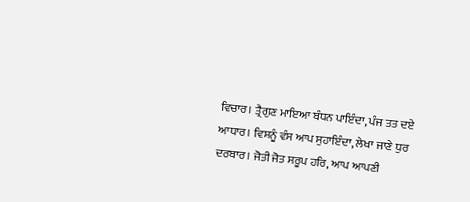ਵਿਚਾਰ। ਤ੍ਰੈਗੁਣ ਮਾਇਆ ਬੰਧਨ ਪਾਇੰਦਾ, ਪੰਜ ਤਤ ਦਏ ਆਧਾਰ। ਵਿਸ਼ਨੂੰ ਵੰਸ ਆਪ ਸੁਹਾਇੰਦਾ, ਲੇਖਾ ਜਾਣੇ ਧੁਰ ਦਰਬਾਰ। ਜੋਤੀ ਜੋਤ ਸਰੂਪ ਹਰਿ, ਆਪ ਆਪਣੀ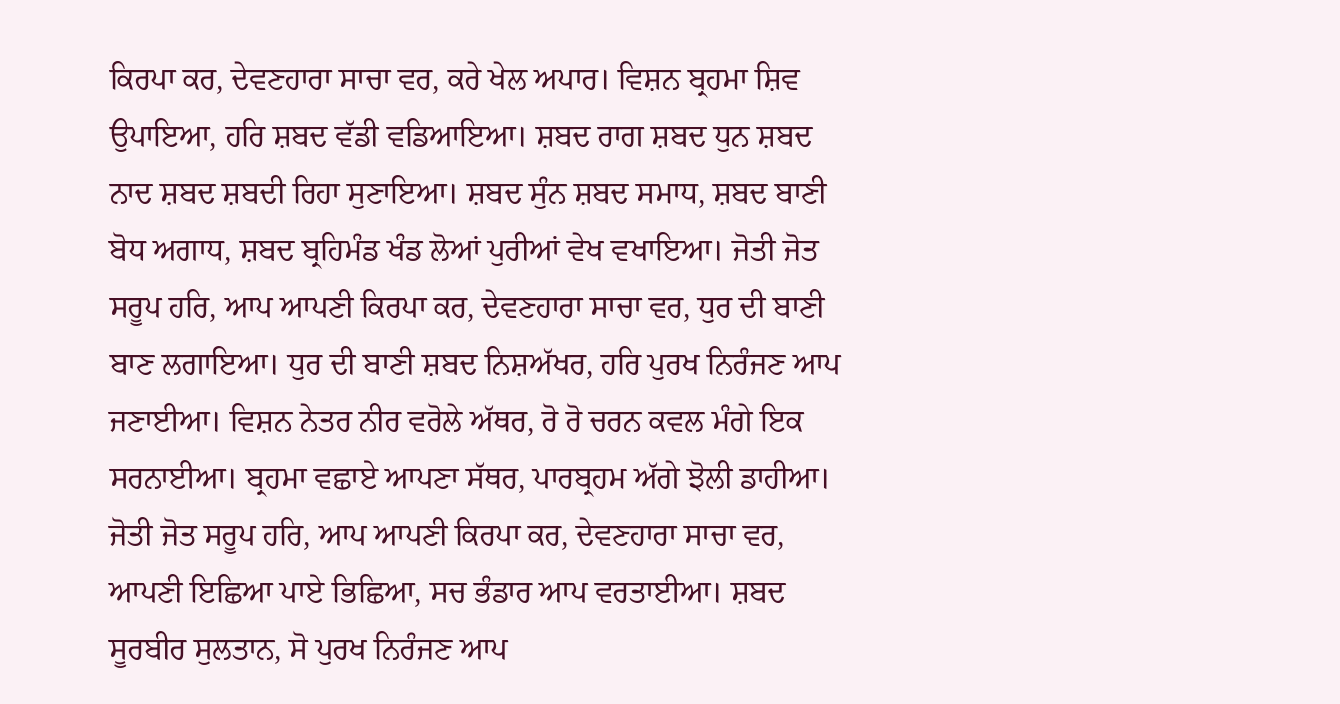ਕਿਰਪਾ ਕਰ, ਦੇਵਣਹਾਰਾ ਸਾਚਾ ਵਰ, ਕਰੇ ਖੇਲ ਅਪਾਰ। ਵਿਸ਼ਨ ਬ੍ਰਹਮਾ ਸ਼ਿਵ ਉਪਾਇਆ, ਹਰਿ ਸ਼ਬਦ ਵੱਡੀ ਵਡਿਆਇਆ। ਸ਼ਬਦ ਰਾਗ ਸ਼ਬਦ ਧੁਨ ਸ਼ਬਦ ਨਾਦ ਸ਼ਬਦ ਸ਼ਬਦੀ ਰਿਹਾ ਸੁਣਾਇਆ। ਸ਼ਬਦ ਸੁੰਨ ਸ਼ਬਦ ਸਮਾਧ, ਸ਼ਬਦ ਬਾਣੀ ਬੋਧ ਅਗਾਧ, ਸ਼ਬਦ ਬ੍ਰਹਿਮੰਡ ਖੰਡ ਲੋਆਂ ਪੁਰੀਆਂ ਵੇਖ ਵਖਾਇਆ। ਜੋਤੀ ਜੋਤ ਸਰੂਪ ਹਰਿ, ਆਪ ਆਪਣੀ ਕਿਰਪਾ ਕਰ, ਦੇਵਣਹਾਰਾ ਸਾਚਾ ਵਰ, ਧੁਰ ਦੀ ਬਾਣੀ ਬਾਣ ਲਗਾਇਆ। ਧੁਰ ਦੀ ਬਾਣੀ ਸ਼ਬਦ ਨਿਸ਼ਅੱਖਰ, ਹਰਿ ਪੁਰਖ ਨਿਰੰਜਣ ਆਪ ਜਣਾਈਆ। ਵਿਸ਼ਨ ਨੇਤਰ ਨੀਰ ਵਰੋਲੇ ਅੱਥਰ, ਰੋ ਰੋ ਚਰਨ ਕਵਲ ਮੰਗੇ ਇਕ ਸਰਨਾਈਆ। ਬ੍ਰਹਮਾ ਵਛਾਏ ਆਪਣਾ ਸੱਥਰ, ਪਾਰਬ੍ਰਹਮ ਅੱਗੇ ਝੋਲੀ ਡਾਹੀਆ। ਜੋਤੀ ਜੋਤ ਸਰੂਪ ਹਰਿ, ਆਪ ਆਪਣੀ ਕਿਰਪਾ ਕਰ, ਦੇਵਣਹਾਰਾ ਸਾਚਾ ਵਰ, ਆਪਣੀ ਇਛਿਆ ਪਾਏ ਭਿਛਿਆ, ਸਚ ਭੰਡਾਰ ਆਪ ਵਰਤਾਈਆ। ਸ਼ਬਦ ਸੂਰਬੀਰ ਸੁਲਤਾਨ, ਸੋ ਪੁਰਖ ਨਿਰੰਜਣ ਆਪ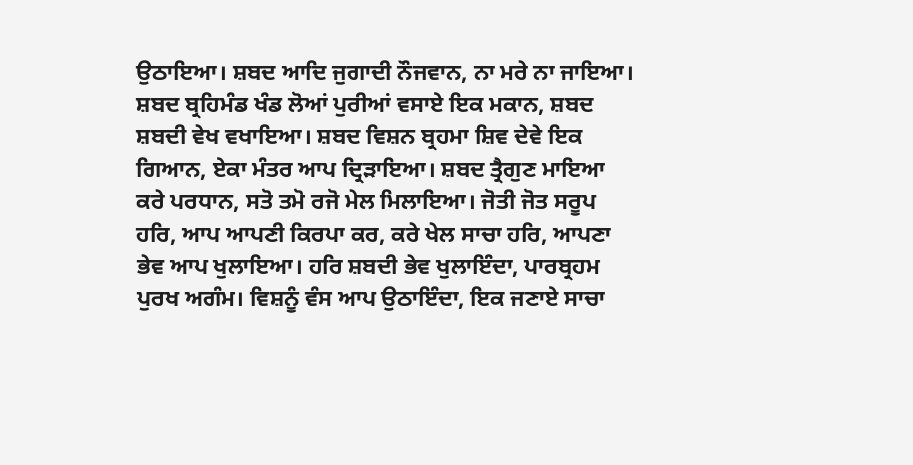ਉਠਾਇਆ। ਸ਼ਬਦ ਆਦਿ ਜੁਗਾਦੀ ਨੌਜਵਾਨ, ਨਾ ਮਰੇ ਨਾ ਜਾਇਆ। ਸ਼ਬਦ ਬ੍ਰਹਿਮੰਡ ਖੰਡ ਲੋਆਂ ਪੁਰੀਆਂ ਵਸਾਏ ਇਕ ਮਕਾਨ, ਸ਼ਬਦ ਸ਼ਬਦੀ ਵੇਖ ਵਖਾਇਆ। ਸ਼ਬਦ ਵਿਸ਼ਨ ਬ੍ਰਹਮਾ ਸ਼ਿਵ ਦੇਵੇ ਇਕ ਗਿਆਨ, ਏਕਾ ਮੰਤਰ ਆਪ ਦ੍ਰਿੜਾਇਆ। ਸ਼ਬਦ ਤ੍ਰੈਗੁਣ ਮਾਇਆ ਕਰੇ ਪਰਧਾਨ, ਸਤੋ ਤਮੋ ਰਜੋ ਮੇਲ ਮਿਲਾਇਆ। ਜੋਤੀ ਜੋਤ ਸਰੂਪ ਹਰਿ, ਆਪ ਆਪਣੀ ਕਿਰਪਾ ਕਰ, ਕਰੇ ਖੇਲ ਸਾਚਾ ਹਰਿ, ਆਪਣਾ ਭੇਵ ਆਪ ਖੁਲਾਇਆ। ਹਰਿ ਸ਼ਬਦੀ ਭੇਵ ਖੁਲਾਇੰਦਾ, ਪਾਰਬ੍ਰਹਮ ਪੁਰਖ ਅਗੰਮ। ਵਿਸ਼ਨੂੰ ਵੰਸ ਆਪ ਉਠਾਇੰਦਾ, ਇਕ ਜਣਾਏ ਸਾਚਾ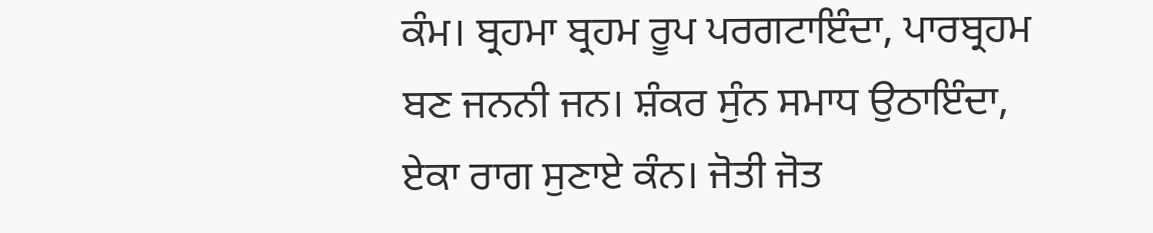ਕੰਮ। ਬ੍ਰਹਮਾ ਬ੍ਰਹਮ ਰੂਪ ਪਰਗਟਾਇੰਦਾ, ਪਾਰਬ੍ਰਹਮ ਬਣ ਜਨਨੀ ਜਨ। ਸ਼ੰਕਰ ਸੁੰਨ ਸਮਾਧ ਉਠਾਇੰਦਾ, ਏਕਾ ਰਾਗ ਸੁਣਾਏ ਕੰਨ। ਜੋਤੀ ਜੋਤ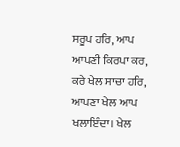ਸਰੂਪ ਹਰਿ, ਆਪ ਆਪਣੀ ਕਿਰਪਾ ਕਰ, ਕਰੇ ਖੇਲ ਸਾਚਾ ਹਰਿ, ਆਪਣਾ ਖੇਲ ਆਪ ਖਲਾਇੰਦਾ। ਖੇਲ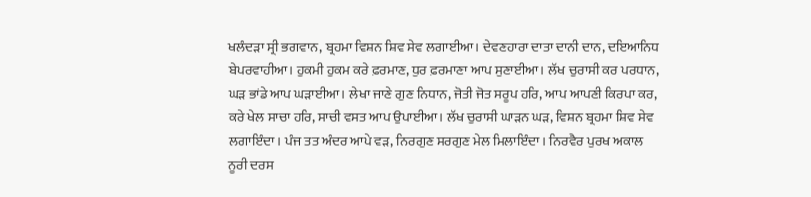ਖਲੰਦੜਾ ਸ੍ਰੀ ਭਗਵਾਨ, ਬ੍ਰਹਮਾ ਵਿਸ਼ਨ ਸ਼ਿਵ ਸੇਵ ਲਗਾਈਆ। ਦੇਵਣਹਾਰਾ ਦਾਤਾ ਦਾਨੀ ਦਾਨ, ਦਇਆਨਿਧ ਬੇਪਰਵਾਹੀਆ। ਹੁਕਮੀ ਹੁਕਮ ਕਰੇ ਫ਼ਰਮਾਣ, ਧੁਰ ਫ਼ਰਮਾਣਾ ਆਪ ਸੁਣਾਈਆ। ਲੱਖ ਚੁਰਾਸੀ ਕਰ ਪਰਧਾਨ, ਘੜ ਭਾਂਡੇ ਆਪ ਘੜਾਈਆ। ਲੇਖਾ ਜਾਣੇ ਗੁਣ ਨਿਧਾਨ, ਜੋਤੀ ਜੋਤ ਸਰੂਪ ਹਰਿ, ਆਪ ਆਪਣੀ ਕਿਰਪਾ ਕਰ, ਕਰੇ ਖੇਲ ਸਾਚਾ ਹਰਿ, ਸਾਚੀ ਵਸਤ ਆਪ ਉਪਾਈਆ। ਲੱਖ ਚੁਰਾਸੀ ਘਾੜਨ ਘੜ, ਵਿਸ਼ਨ ਬ੍ਰਹਮਾ ਸ਼ਿਵ ਸੇਵ ਲਗਾਇੰਦਾ। ਪੰਜ ਤਤ ਅੰਦਰ ਆਪੇ ਵੜ, ਨਿਰਗੁਣ ਸਰਗੁਣ ਮੇਲ ਮਿਲਾਇੰਦਾ। ਨਿਰਵੈਰ ਪੁਰਖ ਅਕਾਲ ਨੂਰੀ ਦਰਸ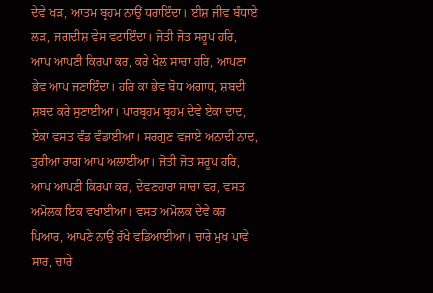ਦੇਵੇ ਖੜ, ਆਤਮ ਬ੍ਰਹਮ ਨਾਉਂ ਧਰਾਇੰਦਾ। ਈਸ਼ ਜੀਵ ਬੰਧਾਏ ਲੜ, ਜਗਦੀਸ਼ ਵੇਸ ਵਟਾਇੰਦਾ। ਜੋਤੀ ਜੋਤ ਸਰੂਪ ਹਰਿ, ਆਪ ਆਪਣੀ ਕਿਰਪਾ ਕਰ, ਕਰੇ ਖੇਲ ਸਾਚਾ ਹਰਿ, ਆਪਣਾ ਭੇਵ ਆਪ ਜਣਾਇੰਦਾ। ਹਰਿ ਕਾ ਭੇਵ ਬੋਧ ਅਗਾਧ, ਸ਼ਬਦੀ ਸ਼ਬਦ ਕਰੇ ਸੁਣਾਈਆ। ਪਾਰਬ੍ਰਹਮ ਬ੍ਰਹਮ ਦੇਵੇ ਏਕਾ ਦਾਦ, ਏਕਾ ਵਸਤ ਵੰਡ ਵੰਡਾਈਆ। ਸਰਗੁਣ ਵਜਾਏ ਅਨਾਦੀ ਨਾਦ, ਤੁਰੀਆ ਰਾਗ ਆਪ ਅਲਾਈਆ। ਜੋਤੀ ਜੋਤ ਸਰੂਪ ਹਰਿ, ਆਪ ਆਪਣੀ ਕਿਰਪਾ ਕਰ, ਦੇਵਣਹਾਰਾ ਸਾਚਾ ਵਰ, ਵਸਤ ਅਮੋਲਕ ਇਕ ਵਖਾਈਆ। ਵਸਤ ਅਮੋਲਕ ਦੇਵੇ ਕਰ ਪਿਆਰ, ਆਪਣੇ ਨਾਉਂ ਰੱਖੇ ਵਡਿਆਈਆ। ਚਾਰੇ ਮੁਖ ਪਾਵੇ ਸਾਰ, ਚਾਰੇ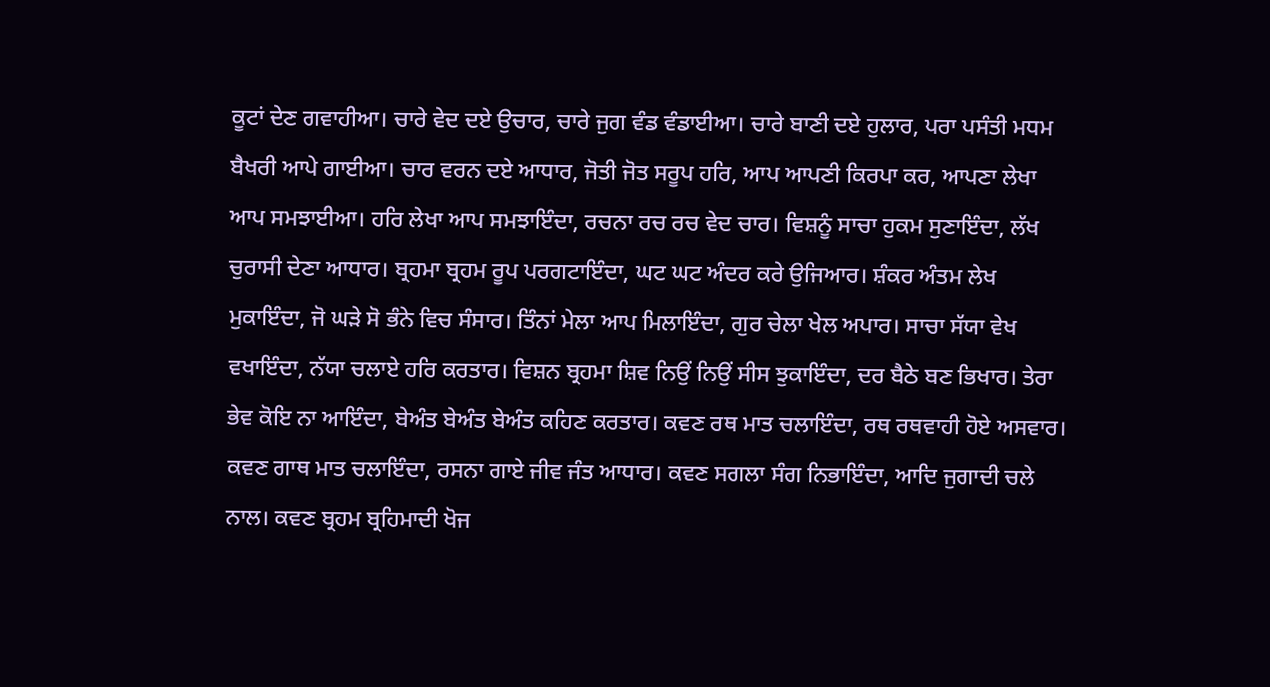ਕੂਟਾਂ ਦੇਣ ਗਵਾਹੀਆ। ਚਾਰੇ ਵੇਦ ਦਏ ਉਚਾਰ, ਚਾਰੇ ਜੁਗ ਵੰਡ ਵੰਡਾਈਆ। ਚਾਰੇ ਬਾਣੀ ਦਏ ਹੁਲਾਰ, ਪਰਾ ਪਸੰਤੀ ਮਧਮ ਬੈਖਰੀ ਆਪੇ ਗਾਈਆ। ਚਾਰ ਵਰਨ ਦਏ ਆਧਾਰ, ਜੋਤੀ ਜੋਤ ਸਰੂਪ ਹਰਿ, ਆਪ ਆਪਣੀ ਕਿਰਪਾ ਕਰ, ਆਪਣਾ ਲੇਖਾ ਆਪ ਸਮਝਾਈਆ। ਹਰਿ ਲੇਖਾ ਆਪ ਸਮਝਾਇੰਦਾ, ਰਚਨਾ ਰਚ ਰਚ ਵੇਦ ਚਾਰ। ਵਿਸ਼ਨੂੰ ਸਾਚਾ ਹੁਕਮ ਸੁਣਾਇੰਦਾ, ਲੱਖ ਚੁਰਾਸੀ ਦੇਣਾ ਆਧਾਰ। ਬ੍ਰਹਮਾ ਬ੍ਰਹਮ ਰੂਪ ਪਰਗਟਾਇੰਦਾ, ਘਟ ਘਟ ਅੰਦਰ ਕਰੇ ਉਜਿਆਰ। ਸ਼ੰਕਰ ਅੰਤਮ ਲੇਖ ਮੁਕਾਇੰਦਾ, ਜੋ ਘੜੇ ਸੋ ਭੰਨੇ ਵਿਚ ਸੰਸਾਰ। ਤਿੰਨਾਂ ਮੇਲਾ ਆਪ ਮਿਲਾਇੰਦਾ, ਗੁਰ ਚੇਲਾ ਖੇਲ ਅਪਾਰ। ਸਾਚਾ ਸੱਯਾ ਵੇਖ ਵਖਾਇੰਦਾ, ਨੱਯਾ ਚਲਾਏ ਹਰਿ ਕਰਤਾਰ। ਵਿਸ਼ਨ ਬ੍ਰਹਮਾ ਸ਼ਿਵ ਨਿਉਂ ਨਿਉਂ ਸੀਸ ਝੁਕਾਇੰਦਾ, ਦਰ ਬੈਠੇ ਬਣ ਭਿਖਾਰ। ਤੇਰਾ ਭੇਵ ਕੋਇ ਨਾ ਆਇੰਦਾ, ਬੇਅੰਤ ਬੇਅੰਤ ਬੇਅੰਤ ਕਹਿਣ ਕਰਤਾਰ। ਕਵਣ ਰਥ ਮਾਤ ਚਲਾਇੰਦਾ, ਰਥ ਰਥਵਾਹੀ ਹੋਏ ਅਸਵਾਰ। ਕਵਣ ਗਾਥ ਮਾਤ ਚਲਾਇੰਦਾ, ਰਸਨਾ ਗਾਏ ਜੀਵ ਜੰਤ ਆਧਾਰ। ਕਵਣ ਸਗਲਾ ਸੰਗ ਨਿਭਾਇੰਦਾ, ਆਦਿ ਜੁਗਾਦੀ ਚਲੇ ਨਾਲ। ਕਵਣ ਬ੍ਰਹਮ ਬ੍ਰਹਿਮਾਦੀ ਖੋਜ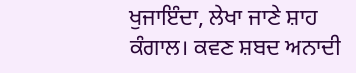ਖੁਜਾਇੰਦਾ, ਲੇਖਾ ਜਾਣੇ ਸ਼ਾਹ ਕੰਗਾਲ। ਕਵਣ ਸ਼ਬਦ ਅਨਾਦੀ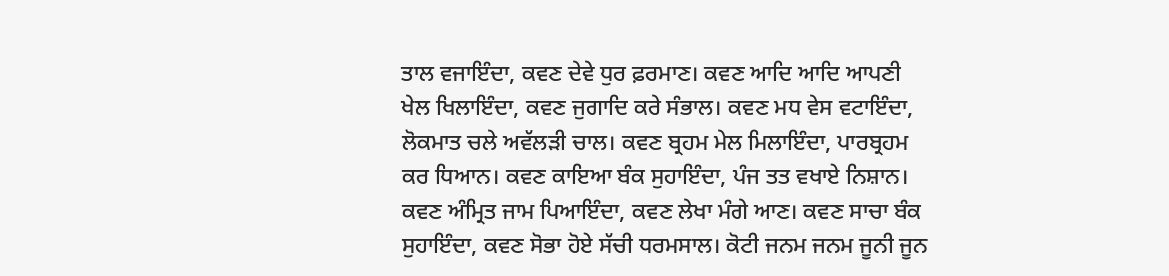ਤਾਲ ਵਜਾਇੰਦਾ, ਕਵਣ ਦੇਵੇ ਧੁਰ ਫ਼ਰਮਾਣ। ਕਵਣ ਆਦਿ ਆਦਿ ਆਪਣੀ ਖੇਲ ਖਿਲਾਇੰਦਾ, ਕਵਣ ਜੁਗਾਦਿ ਕਰੇ ਸੰਭਾਲ। ਕਵਣ ਮਧ ਵੇਸ ਵਟਾਇੰਦਾ, ਲੋਕਮਾਤ ਚਲੇ ਅਵੱਲੜੀ ਚਾਲ। ਕਵਣ ਬ੍ਰਹਮ ਮੇਲ ਮਿਲਾਇੰਦਾ, ਪਾਰਬ੍ਰਹਮ ਕਰ ਧਿਆਨ। ਕਵਣ ਕਾਇਆ ਬੰਕ ਸੁਹਾਇੰਦਾ, ਪੰਜ ਤਤ ਵਖਾਏ ਨਿਸ਼ਾਨ। ਕਵਣ ਅੰਮ੍ਰਿਤ ਜਾਮ ਪਿਆਇੰਦਾ, ਕਵਣ ਲੇਖਾ ਮੰਗੇ ਆਣ। ਕਵਣ ਸਾਚਾ ਬੰਕ ਸੁਹਾਇੰਦਾ, ਕਵਣ ਸੋਭਾ ਹੋਏ ਸੱਚੀ ਧਰਮਸਾਲ। ਕੋਟੀ ਜਨਮ ਜਨਮ ਜੂਨੀ ਜੂਨ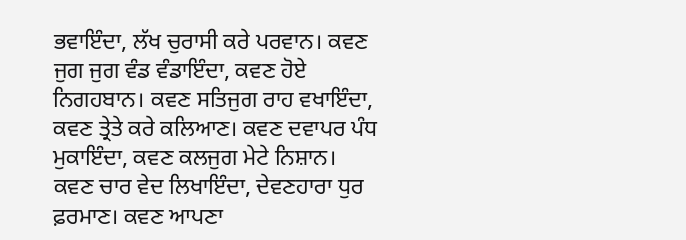ਭਵਾਇੰਦਾ, ਲੱਖ ਚੁਰਾਸੀ ਕਰੇ ਪਰਵਾਨ। ਕਵਣ ਜੁਗ ਜੁਗ ਵੰਡ ਵੰਡਾਇੰਦਾ, ਕਵਣ ਹੋਏ ਨਿਗਹਬਾਨ। ਕਵਣ ਸਤਿਜੁਗ ਰਾਹ ਵਖਾਇੰਦਾ, ਕਵਣ ਤ੍ਰੇਤੇ ਕਰੇ ਕਲਿਆਣ। ਕਵਣ ਦਵਾਪਰ ਪੰਧ ਮੁਕਾਇੰਦਾ, ਕਵਣ ਕਲਜੁਗ ਮੇਟੇ ਨਿਸ਼ਾਨ। ਕਵਣ ਚਾਰ ਵੇਦ ਲਿਖਾਇੰਦਾ, ਦੇਵਣਹਾਰਾ ਧੁਰ ਫ਼ਰਮਾਣ। ਕਵਣ ਆਪਣਾ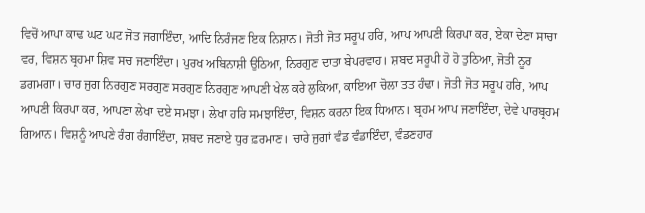ਵਿਚੋਂ ਆਪਾ ਕਾਢ ਘਟ ਘਟ ਜੋਤ ਜਗਾਇੰਦਾ, ਆਦਿ ਨਿਰੰਜਣ ਇਕ ਨਿਸ਼ਾਨ। ਜੋਤੀ ਜੋਤ ਸਰੂਪ ਹਰਿ, ਆਪ ਆਪਣੀ ਕਿਰਪਾ ਕਰ, ਏਕਾ ਦੇਣਾ ਸਾਚਾ ਵਰ, ਵਿਸ਼ਨ ਬ੍ਰਹਮਾ ਸ਼ਿਵ ਸਚ ਜਣਾਇੰਦਾ। ਪੁਰਖ ਅਬਿਨਾਸ਼ੀ ਉਠਿਆ, ਨਿਰਗੁਣ ਦਾਤਾ ਬੇਪਰਵਾਹ। ਸ਼ਬਦ ਸਰੂਪੀ ਹੋ ਹੋ ਤੁਠਿਆ, ਜੋਤੀ ਨੂਰ ਡਗਮਗਾ। ਚਾਰ ਜੁਗ ਨਿਰਗੁਣ ਸਰਗੁਣ ਸਰਗੁਣ ਨਿਰਗੁਣ ਆਪਣੀ ਖੇਲ ਕਰੇ ਲੁਕਿਆ, ਕਾਇਆ ਚੋਲਾ ਤਤ ਹੰਢਾ। ਜੋਤੀ ਜੋਤ ਸਰੂਪ ਹਰਿ, ਆਪ ਆਪਣੀ ਕਿਰਪਾ ਕਰ, ਆਪਣਾ ਲੇਖਾ ਦਏ ਸਮਝਾ। ਲੇਖਾ ਹਰਿ ਸਮਝਾਇੰਦਾ, ਵਿਸ਼ਨ ਕਰਨਾ ਇਕ ਧਿਆਨ। ਬ੍ਰਹਮ ਆਪ ਜਣਾਇੰਦਾ, ਦੇਵੇ ਪਾਰਬ੍ਰਹਮ ਗਿਆਨ। ਵਿਸ਼ਨੂੰ ਆਪਣੇ ਰੰਗ ਰੰਗਾਇੰਦਾ, ਸ਼ਬਦ ਜਣਾਏ ਧੁਰ ਫ਼ਰਮਾਣ। ਚਾਰੇ ਜੁਗਾਂ ਵੰਡ ਵੰਡਾਇੰਦਾ, ਵੰਡਣਹਾਰ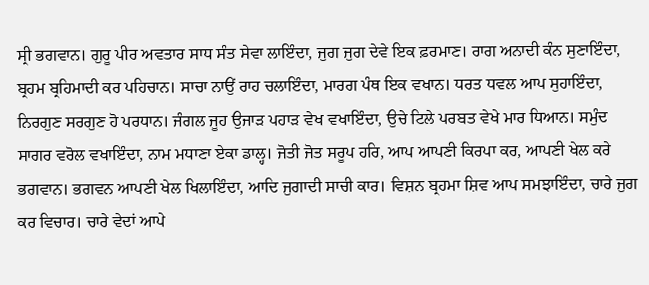ਸ੍ਰੀ ਭਗਵਾਨ। ਗੁਰੂ ਪੀਰ ਅਵਤਾਰ ਸਾਧ ਸੰਤ ਸੇਵਾ ਲਾਇੰਦਾ, ਜੁਗ ਜੁਗ ਦੇਵੇ ਇਕ ਫ਼ਰਮਾਣ। ਰਾਗ ਅਨਾਦੀ ਕੰਨ ਸੁਣਾਇੰਦਾ, ਬ੍ਰਹਮ ਬ੍ਰਹਿਮਾਦੀ ਕਰ ਪਹਿਚਾਨ। ਸਾਚਾ ਨਾਉਂ ਰਾਹ ਚਲਾਇੰਦਾ, ਮਾਰਗ ਪੰਥ ਇਕ ਵਖਾਨ। ਧਰਤ ਧਵਲ ਆਪ ਸੁਹਾਇੰਦਾ, ਨਿਰਗੁਣ ਸਰਗੁਣ ਹੋ ਪਰਧਾਨ। ਜੰਗਲ ਜੂਹ ਉਜਾੜ ਪਹਾੜ ਵੇਖ ਵਖਾਇੰਦਾ, ਉਚੇ ਟਿਲੇ ਪਰਬਤ ਵੇਖੇ ਮਾਰ ਧਿਆਨ। ਸਮੁੰਦ ਸਾਗਰ ਵਰੋਲ ਵਖਾਇੰਦਾ, ਨਾਮ ਮਧਾਣਾ ਏਕਾ ਡਾਲ੍ਹ। ਜੋਤੀ ਜੋਤ ਸਰੂਪ ਹਰਿ, ਆਪ ਆਪਣੀ ਕਿਰਪਾ ਕਰ, ਆਪਣੀ ਖੇਲ ਕਰੇ ਭਗਵਾਨ। ਭਗਵਨ ਆਪਣੀ ਖੇਲ ਖਿਲਾਇੰਦਾ, ਆਦਿ ਜੁਗਾਦੀ ਸਾਚੀ ਕਾਰ। ਵਿਸ਼ਨ ਬ੍ਰਹਮਾ ਸ਼ਿਵ ਆਪ ਸਮਝਾਇੰਦਾ, ਚਾਰੇ ਜੁਗ ਕਰ ਵਿਚਾਰ। ਚਾਰੇ ਵੇਦਾਂ ਆਪੇ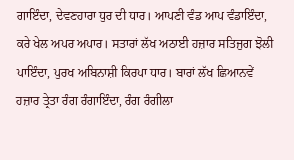ਗਾਇੰਦਾ, ਦੇਵਣਹਾਰਾ ਧੁਰ ਦੀ ਧਾਰ। ਆਪਣੀ ਵੰਡ ਆਪ ਵੰਡਾਇੰਦਾ, ਕਰੇ ਖੇਲ ਅਪਰ ਅਪਾਰ। ਸਤਾਰਾਂ ਲੱਖ ਅਠਾਈ ਹਜ਼ਾਰ ਸਤਿਜੁਗ ਝੋਲੀ ਪਾਇੰਦਾ, ਪੁਰਖ ਅਬਿਨਾਸ਼ੀ ਕਿਰਪਾ ਧਾਰ। ਬਾਰਾਂ ਲੱਖ ਛਿਆਨਵੇਂ ਹਜ਼ਾਰ ਤ੍ਰੇਤਾ ਰੰਗ ਰੰਗਾਇੰਦਾ, ਰੰਗ ਰੰਗੀਲਾ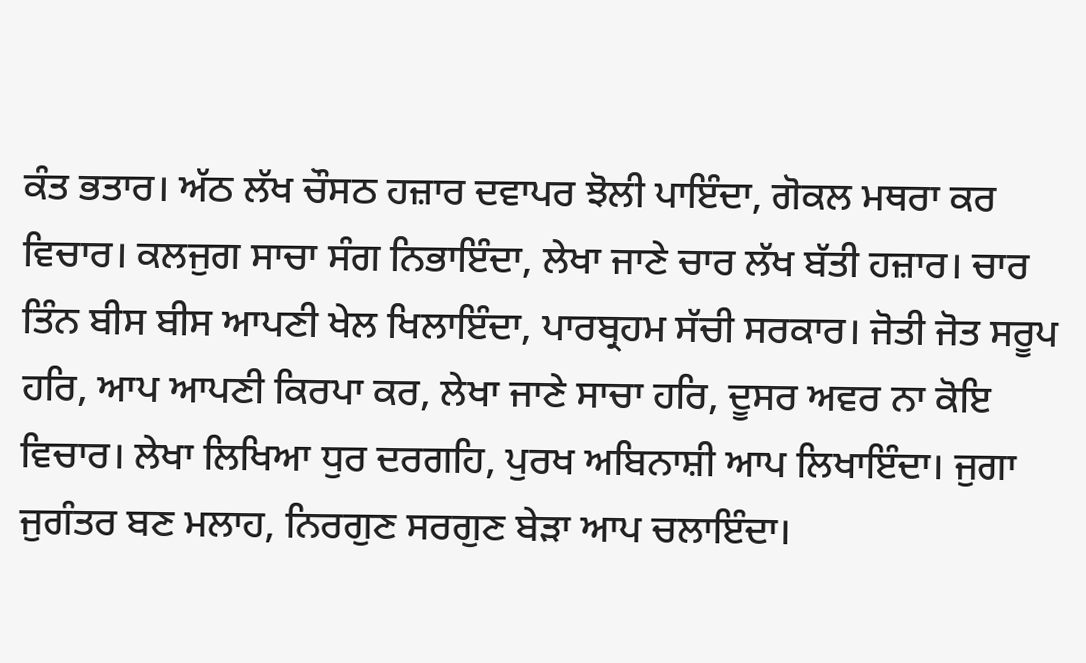ਕੰਤ ਭਤਾਰ। ਅੱਠ ਲੱਖ ਚੌਸਠ ਹਜ਼ਾਰ ਦਵਾਪਰ ਝੋਲੀ ਪਾਇੰਦਾ, ਗੋਕਲ ਮਥਰਾ ਕਰ ਵਿਚਾਰ। ਕਲਜੁਗ ਸਾਚਾ ਸੰਗ ਨਿਭਾਇੰਦਾ, ਲੇਖਾ ਜਾਣੇ ਚਾਰ ਲੱਖ ਬੱਤੀ ਹਜ਼ਾਰ। ਚਾਰ ਤਿੰਨ ਬੀਸ ਬੀਸ ਆਪਣੀ ਖੇਲ ਖਿਲਾਇੰਦਾ, ਪਾਰਬ੍ਰਹਮ ਸੱਚੀ ਸਰਕਾਰ। ਜੋਤੀ ਜੋਤ ਸਰੂਪ ਹਰਿ, ਆਪ ਆਪਣੀ ਕਿਰਪਾ ਕਰ, ਲੇਖਾ ਜਾਣੇ ਸਾਚਾ ਹਰਿ, ਦੂਸਰ ਅਵਰ ਨਾ ਕੋਇ ਵਿਚਾਰ। ਲੇਖਾ ਲਿਖਿਆ ਧੁਰ ਦਰਗਹਿ, ਪੁਰਖ ਅਬਿਨਾਸ਼ੀ ਆਪ ਲਿਖਾਇੰਦਾ। ਜੁਗਾ ਜੁਗੰਤਰ ਬਣ ਮਲਾਹ, ਨਿਰਗੁਣ ਸਰਗੁਣ ਬੇੜਾ ਆਪ ਚਲਾਇੰਦਾ।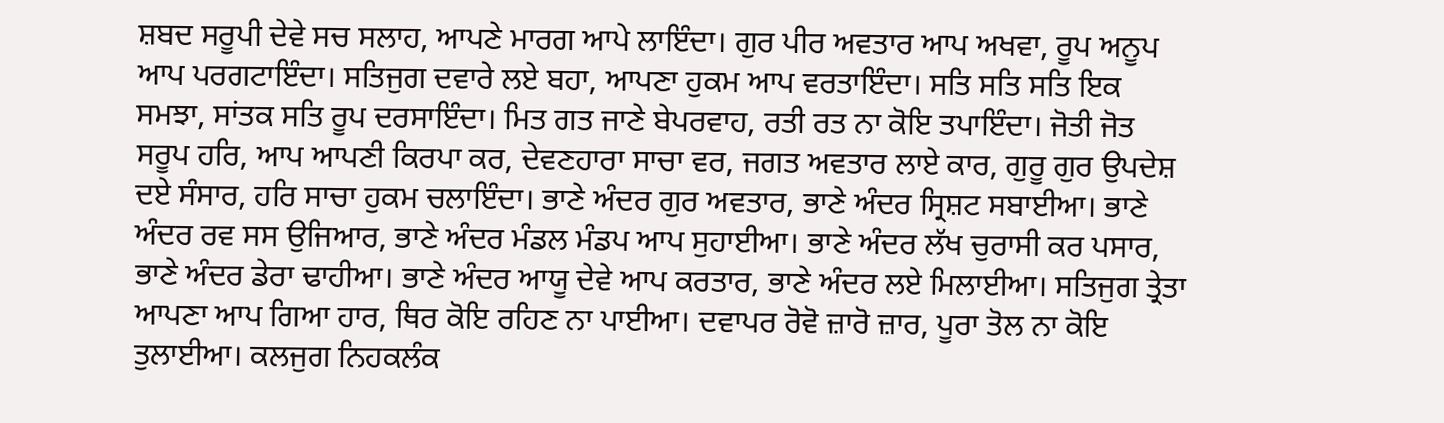ਸ਼ਬਦ ਸਰੂਪੀ ਦੇਵੇ ਸਚ ਸਲਾਹ, ਆਪਣੇ ਮਾਰਗ ਆਪੇ ਲਾਇੰਦਾ। ਗੁਰ ਪੀਰ ਅਵਤਾਰ ਆਪ ਅਖਵਾ, ਰੂਪ ਅਨੂਪ ਆਪ ਪਰਗਟਾਇੰਦਾ। ਸਤਿਜੁਗ ਦਵਾਰੇ ਲਏ ਬਹਾ, ਆਪਣਾ ਹੁਕਮ ਆਪ ਵਰਤਾਇੰਦਾ। ਸਤਿ ਸਤਿ ਸਤਿ ਇਕ ਸਮਝਾ, ਸਾਂਤਕ ਸਤਿ ਰੂਪ ਦਰਸਾਇੰਦਾ। ਮਿਤ ਗਤ ਜਾਣੇ ਬੇਪਰਵਾਹ, ਰਤੀ ਰਤ ਨਾ ਕੋਇ ਤਪਾਇੰਦਾ। ਜੋਤੀ ਜੋਤ ਸਰੂਪ ਹਰਿ, ਆਪ ਆਪਣੀ ਕਿਰਪਾ ਕਰ, ਦੇਵਣਹਾਰਾ ਸਾਚਾ ਵਰ, ਜਗਤ ਅਵਤਾਰ ਲਾਏ ਕਾਰ, ਗੁਰੂ ਗੁਰ ਉਪਦੇਸ਼ ਦਏ ਸੰਸਾਰ, ਹਰਿ ਸਾਚਾ ਹੁਕਮ ਚਲਾਇੰਦਾ। ਭਾਣੇ ਅੰਦਰ ਗੁਰ ਅਵਤਾਰ, ਭਾਣੇ ਅੰਦਰ ਸ੍ਰਿਸ਼ਟ ਸਬਾਈਆ। ਭਾਣੇ ਅੰਦਰ ਰਵ ਸਸ ਉਜਿਆਰ, ਭਾਣੇ ਅੰਦਰ ਮੰਡਲ ਮੰਡਪ ਆਪ ਸੁਹਾਈਆ। ਭਾਣੇ ਅੰਦਰ ਲੱਖ ਚੁਰਾਸੀ ਕਰ ਪਸਾਰ, ਭਾਣੇ ਅੰਦਰ ਡੇਰਾ ਢਾਹੀਆ। ਭਾਣੇ ਅੰਦਰ ਆਯੂ ਦੇਵੇ ਆਪ ਕਰਤਾਰ, ਭਾਣੇ ਅੰਦਰ ਲਏ ਮਿਲਾਈਆ। ਸਤਿਜੁਗ ਤ੍ਰੇਤਾ ਆਪਣਾ ਆਪ ਗਿਆ ਹਾਰ, ਥਿਰ ਕੋਇ ਰਹਿਣ ਨਾ ਪਾਈਆ। ਦਵਾਪਰ ਰੋਵੋ ਜ਼ਾਰੋ ਜ਼ਾਰ, ਪੂਰਾ ਤੋਲ ਨਾ ਕੋਇ ਤੁਲਾਈਆ। ਕਲਜੁਗ ਨਿਹਕਲੰਕ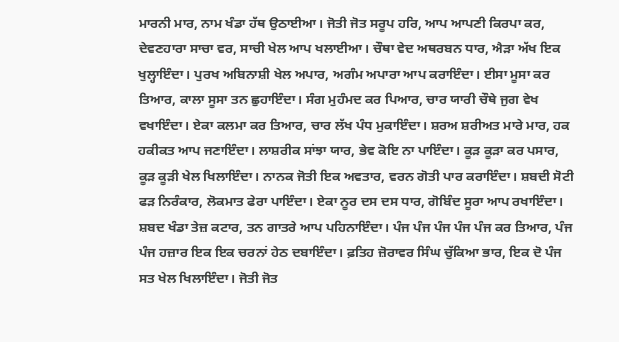ਮਾਰਨੀ ਮਾਰ, ਨਾਮ ਖੰਡਾ ਹੱਥ ਉਠਾਈਆ। ਜੋਤੀ ਜੋਤ ਸਰੂਪ ਹਰਿ, ਆਪ ਆਪਣੀ ਕਿਰਪਾ ਕਰ, ਦੇਵਣਹਾਰਾ ਸਾਚਾ ਵਰ, ਸਾਚੀ ਖੇਲ ਆਪ ਖਲਾਈਆ। ਚੌਥਾ ਵੇਦ ਅਥਰਬਨ ਧਾਰ, ਐੜਾ ਅੱਖ ਇਕ ਖੁਲ੍ਹਾਇੰਦਾ। ਪੁਰਖ ਅਬਿਨਾਸ਼ੀ ਖੇਲ ਅਪਾਰ, ਅਗੰਮ ਅਪਾਰਾ ਆਪ ਕਰਾਇੰਦਾ। ਈਸਾ ਮੂਸਾ ਕਰ ਤਿਆਰ, ਕਾਲਾ ਸੂਸਾ ਤਨ ਛੁਹਾਇੰਦਾ। ਸੰਗ ਮੁਹੰਮਦ ਕਰ ਪਿਆਰ, ਚਾਰ ਯਾਰੀ ਚੌਥੇ ਜੁਗ ਵੇਖ ਵਖਾਇੰਦਾ। ਏਕਾ ਕਲਮਾ ਕਰ ਤਿਆਰ, ਚਾਰ ਲੱਖ ਪੰਧ ਮੁਕਾਇੰਦਾ। ਸ਼ਰਅ ਸ਼ਰੀਅਤ ਮਾਰੇ ਮਾਰ, ਹਕ ਹਕੀਕਤ ਆਪ ਜਣਾਇੰਦਾ। ਲਾਸ਼ਰੀਕ ਸਾਂਝਾ ਯਾਰ, ਭੇਵ ਕੋਇ ਨਾ ਪਾਇੰਦਾ। ਕੂੜ ਕੂੜਾ ਕਰ ਪਸਾਰ, ਕੂੜ ਕੂੜੀ ਖੇਲ ਖਿਲਾਇੰਦਾ। ਨਾਨਕ ਜੋਤੀ ਇਕ ਅਵਤਾਰ, ਵਰਨ ਗੋਤੀ ਪਾਰ ਕਰਾਇੰਦਾ। ਸ਼ਬਦੀ ਸੋਟੀ ਫੜ ਨਿਰੰਕਾਰ, ਲੋਕਮਾਤ ਫੇਰਾ ਪਾਇੰਦਾ। ਏਕਾ ਨੂਰ ਦਸ ਦਸ ਧਾਰ, ਗੋਬਿੰਦ ਸੂਰਾ ਆਪ ਰਖਾਇੰਦਾ। ਸ਼ਬਦ ਖੰਡਾ ਤੇਜ਼ ਕਟਾਰ, ਤਨ ਗਾਤਰੇ ਆਪ ਪਹਿਨਾਇੰਦਾ। ਪੰਜ ਪੰਜ ਪੰਜ ਪੰਜ ਪੰਜ ਕਰ ਤਿਆਰ, ਪੰਜ ਪੰਜ ਹਜ਼ਾਰ ਇਕ ਇਕ ਚਰਨਾਂ ਹੇਠ ਦਬਾਇੰਦਾ। ਫ਼ਤਿਹ ਜ਼ੋਰਾਵਰ ਸਿੰਘ ਚੁੱਕਿਆ ਭਾਰ, ਇਕ ਦੋ ਪੰਜ ਸਤ ਖੇਲ ਖਿਲਾਇੰਦਾ। ਜੋਤੀ ਜੋਤ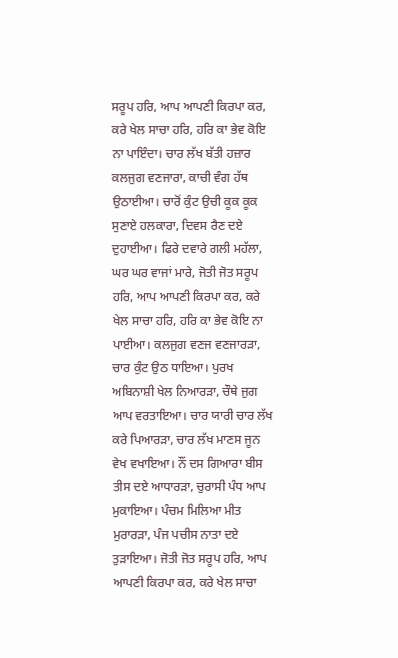ਸਰੂਪ ਹਰਿ, ਆਪ ਆਪਣੀ ਕਿਰਪਾ ਕਰ, ਕਰੇ ਖੇਲ ਸਾਚਾ ਹਰਿ, ਹਰਿ ਕਾ ਭੇਵ ਕੋਇ ਨਾ ਪਾਇੰਦਾ। ਚਾਰ ਲੱਖ ਬੱਤੀ ਹਜ਼ਾਰ ਕਲਜੁਗ ਵਣਜਾਰਾ, ਕਾਚੀ ਵੰਗ ਹੱਥ ਉਠਾਈਆ। ਚਾਰੋਂ ਕੁੰਟ ਉਚੀ ਕੂਕ ਕੂਕ ਸੁਣਾਏ ਹਲਕਾਰਾ, ਦਿਵਸ ਰੈਣ ਦਏ ਦੁਹਾਈਆ। ਫਿਰੇ ਦਵਾਰੇ ਗਲੀ ਮਹੱਲਾ, ਘਰ ਘਰ ਵਾਜਾਂ ਮਾਰੇ, ਜੋਤੀ ਜੋਤ ਸਰੂਪ ਹਰਿ, ਆਪ ਆਪਣੀ ਕਿਰਪਾ ਕਰ, ਕਰੇ ਖੇਲ ਸਾਚਾ ਹਰਿ, ਹਰਿ ਕਾ ਭੇਵ ਕੋਇ ਨਾ ਪਾਈਆ। ਕਲਜੁਗ ਵਣਜ ਵਣਜਾਰੜਾ, ਚਾਰ ਕੁੰਟ ਉਠ ਧਾਇਆ। ਪੁਰਖ ਅਬਿਨਾਸ਼ੀ ਖੇਲ ਨਿਆਰੜਾ, ਚੌਥੇ ਜੁਗ ਆਪ ਵਰਤਾਇਆ। ਚਾਰ ਯਾਰੀ ਚਾਰ ਲੱਖ ਕਰੇ ਪਿਆਰੜਾ, ਚਾਰ ਲੱਖ ਮਾਣਸ ਜੂਨ ਵੇਖ ਵਖਾਇਆ। ਨੌਂ ਦਸ ਗਿਆਰਾ ਬੀਸ ਤੀਸ ਦਏ ਆਧਾਰੜਾ, ਚੁਰਾਸੀ ਪੰਧ ਆਪ ਮੁਕਾਇਆ। ਪੰਚਮ ਮਿਲਿਆ ਮੀਤ ਮੁਰਾਰੜਾ, ਪੰਜ ਪਚੀਸ ਨਾਤਾ ਦਏ ਤੁੜਾਇਆ। ਜੋਤੀ ਜੋਤ ਸਰੂਪ ਹਰਿ, ਆਪ ਆਪਣੀ ਕਿਰਪਾ ਕਰ, ਕਰੇ ਖੇਲ ਸਾਚਾ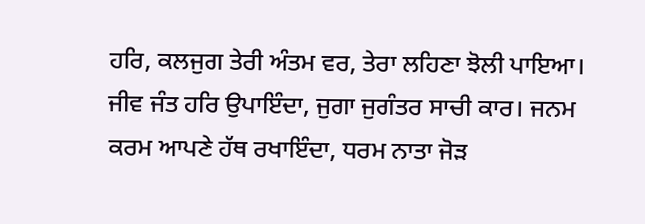ਹਰਿ, ਕਲਜੁਗ ਤੇਰੀ ਅੰਤਮ ਵਰ, ਤੇਰਾ ਲਹਿਣਾ ਝੋਲੀ ਪਾਇਆ। ਜੀਵ ਜੰਤ ਹਰਿ ਉਪਾਇੰਦਾ, ਜੁਗਾ ਜੁਗੰਤਰ ਸਾਚੀ ਕਾਰ। ਜਨਮ ਕਰਮ ਆਪਣੇ ਹੱਥ ਰਖਾਇੰਦਾ, ਧਰਮ ਨਾਤਾ ਜੋੜ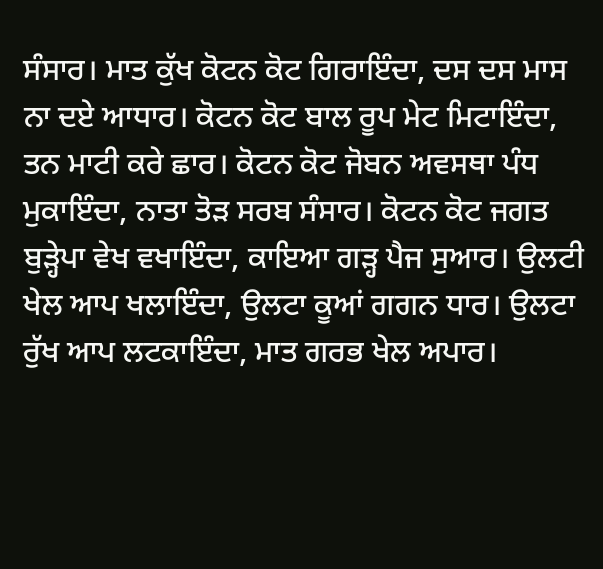ਸੰਸਾਰ। ਮਾਤ ਕੁੱਖ ਕੋਟਨ ਕੋਟ ਗਿਰਾਇੰਦਾ, ਦਸ ਦਸ ਮਾਸ ਨਾ ਦਏ ਆਧਾਰ। ਕੋਟਨ ਕੋਟ ਬਾਲ ਰੂਪ ਮੇਟ ਮਿਟਾਇੰਦਾ, ਤਨ ਮਾਟੀ ਕਰੇ ਛਾਰ। ਕੋਟਨ ਕੋਟ ਜੋਬਨ ਅਵਸਥਾ ਪੰਧ ਮੁਕਾਇੰਦਾ, ਨਾਤਾ ਤੋੜ ਸਰਬ ਸੰਸਾਰ। ਕੋਟਨ ਕੋਟ ਜਗਤ ਬੁੜ੍ਹੇਪਾ ਵੇਖ ਵਖਾਇੰਦਾ, ਕਾਇਆ ਗੜ੍ਹ ਪੈਜ ਸੁਆਰ। ਉਲਟੀ ਖੇਲ ਆਪ ਖਲਾਇੰਦਾ, ਉਲਟਾ ਕੂਆਂ ਗਗਨ ਧਾਰ। ਉਲਟਾ ਰੁੱਖ ਆਪ ਲਟਕਾਇੰਦਾ, ਮਾਤ ਗਰਭ ਖੇਲ ਅਪਾਰ।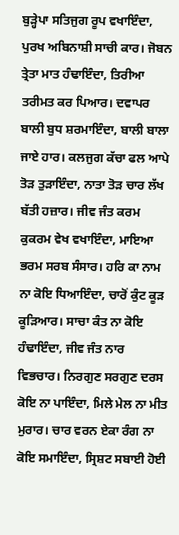ਬੁੜ੍ਹੇਪਾ ਸਤਿਜੁਗ ਰੂਪ ਵਖਾਇੰਦਾ, ਪੁਰਖ ਅਬਿਨਾਸ਼ੀ ਸਾਚੀ ਕਾਰ। ਜੋਬਨ ਤ੍ਰੇਤਾ ਮਾਤ ਹੰਢਾਇੰਦਾ, ਤਿਰੀਆ ਤਰੀਮਤ ਕਰ ਪਿਆਰ। ਦਵਾਪਰ ਬਾਲੀ ਬੁਧ ਸ਼ਰਮਾਇੰਦਾ, ਬਾਲੀ ਬਾਲਾ ਜਾਏ ਹਾਰ। ਕਲਜੁਗ ਕੱਚਾ ਫਲ ਆਪੇ ਤੋੜ ਤੁੜਾਇੰਦਾ, ਨਾਤਾ ਤੋੜ ਚਾਰ ਲੱਖ ਬੱਤੀ ਹਜ਼ਾਰ। ਜੀਵ ਜੰਤ ਕਰਮ ਕੁਕਰਮ ਵੇਖ ਵਖਾਇੰਦਾ, ਮਾਇਆ ਭਰਮ ਸਰਬ ਸੰਸਾਰ। ਹਰਿ ਕਾ ਨਾਮ ਨਾ ਕੋਇ ਧਿਆਇੰਦਾ, ਚਾਰੋਂ ਕੁੰਟ ਕੂੜ ਕੂੜਿਆਰ। ਸਾਚਾ ਕੰਤ ਨਾ ਕੋਇ ਹੰਢਾਇੰਦਾ, ਜੀਵ ਜੰਤ ਨਾਰ ਵਿਭਚਾਰ। ਨਿਰਗੁਣ ਸਰਗੁਣ ਦਰਸ ਕੋਇ ਨਾ ਪਾਇੰਦਾ, ਮਿਲੇ ਮੇਲ ਨਾ ਮੀਤ ਮੁਰਾਰ। ਚਾਰ ਵਰਨ ਏਕਾ ਰੰਗ ਨਾ ਕੋਇ ਸਮਾਇੰਦਾ, ਸ੍ਰਿਸ਼ਟ ਸਬਾਈ ਹੋਈ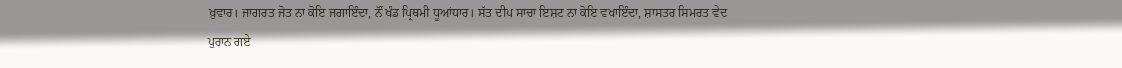ਖ਼ੁਵਾਰ। ਜਾਗਰਤ ਜੋਤ ਨਾ ਕੋਇ ਜਗਾਇੰਦਾ, ਨੌਂ ਖੰਡ ਪ੍ਰਿਥਮੀ ਧੂਆਂਧਾਰ। ਸੱਤ ਦੀਪ ਸਾਚਾ ਇਸ਼ਟ ਨਾ ਕੋਇ ਵਖਾਇੰਦਾ, ਸ਼ਾਸਤਰ ਸਿਮਰਤ ਵੇਦ ਪੁਰਾਨ ਗਏ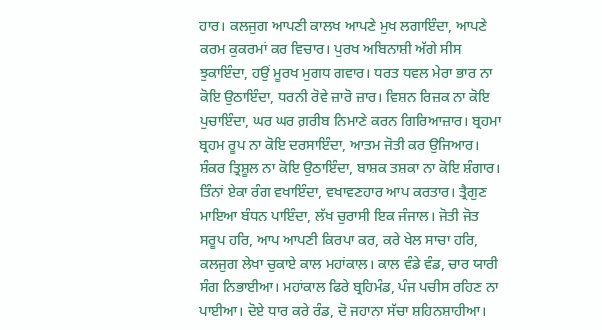ਹਾਰ। ਕਲਜੁਗ ਆਪਣੀ ਕਾਲਖ ਆਪਣੇ ਮੁਖ ਲਗਾਇੰਦਾ, ਆਪਣੇ ਕਰਮ ਕੁਕਰਮਾਂ ਕਰ ਵਿਚਾਰ। ਪੁਰਖ ਅਬਿਨਾਸ਼ੀ ਅੱਗੇ ਸੀਸ ਝੁਕਾਇੰਦਾ, ਹਉਂ ਮੂਰਖ ਮੁਗਧ ਗਵਾਰ। ਧਰਤ ਧਵਲ ਮੇਰਾ ਭਾਰ ਨਾ ਕੋਇ ਉਠਾਇੰਦਾ, ਧਰਨੀ ਰੋਵੇ ਜ਼ਾਰੋ ਜ਼ਾਰ। ਵਿਸ਼ਨ ਰਿਜ਼ਕ ਨਾ ਕੋਇ ਪੁਚਾਇੰਦਾ, ਘਰ ਘਰ ਗ਼ਰੀਬ ਨਿਮਾਣੇ ਕਰਨ ਗਿਰਿਆਜ਼ਾਰ। ਬ੍ਰਹਮਾ ਬ੍ਰਹਮ ਰੂਪ ਨਾ ਕੋਇ ਦਰਸਾਇੰਦਾ, ਆਤਮ ਜੋਤੀ ਕਰ ਉਜਿਆਰ। ਸ਼ੰਕਰ ਤ੍ਰਿਸ਼ੂਲ ਨਾ ਕੋਇ ਉਠਾਇੰਦਾ, ਬਾਸ਼ਕ ਤਸ਼ਕਾ ਨਾ ਕੋਇ ਸ਼ੰਗਾਰ। ਤਿੰਨਾਂ ਏਕਾ ਰੰਗ ਵਖਾਇੰਦਾ, ਵਖਾਵਣਹਾਰ ਆਪ ਕਰਤਾਰ। ਤ੍ਰੈਗੁਣ ਮਾਇਆ ਬੰਧਨ ਪਾਇੰਦਾ, ਲੱਖ ਚੁਰਾਸੀ ਇਕ ਜੰਜਾਲ। ਜੋਤੀ ਜੋਤ ਸਰੂਪ ਹਰਿ, ਆਪ ਆਪਣੀ ਕਿਰਪਾ ਕਰ, ਕਰੇ ਖੇਲ ਸਾਚਾ ਹਰਿ, ਕਲਜੁਗ ਲੇਖਾ ਚੁਕਾਏ ਕਾਲ ਮਹਾਂਕਾਲ। ਕਾਲ ਵੰਡੇ ਵੰਡ, ਚਾਰ ਯਾਰੀ ਸੰਗ ਨਿਭਾਈਆ। ਮਹਾਂਕਾਲ ਫਿਰੇ ਬ੍ਰਹਿਮੰਡ, ਪੰਜ ਪਚੀਸ ਰਹਿਣ ਨਾ ਪਾਈਆ। ਦੋਏ ਧਾਰ ਕਰੇ ਰੰਡ, ਦੋ ਜਹਾਨਾ ਸੱਚਾ ਸ਼ਹਿਨਸ਼ਾਹੀਆ।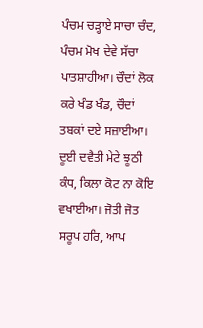ਪੰਚਮ ਚੜ੍ਹਾਏ ਸਾਚਾ ਚੰਦ, ਪੰਚਮ ਮੋਖ ਦੇਵੇ ਸੱਚਾ ਪਾਤਸ਼ਾਹੀਆ। ਚੌਦਾਂ ਲੋਕ ਕਰੇ ਖੰਡ ਖੰਡ, ਚੌਦਾਂ ਤਬਕਾਂ ਦਏ ਸਜ਼ਾਈਆ। ਦੂਈ ਦਵੈਤੀ ਮੇਟੇ ਝੂਠੀ ਕੰਧ, ਕਿਲਾ ਕੋਟ ਨਾ ਕੋਇ ਵਖਾਈਆ। ਜੋਤੀ ਜੋਤ ਸਰੂਪ ਹਰਿ, ਆਪ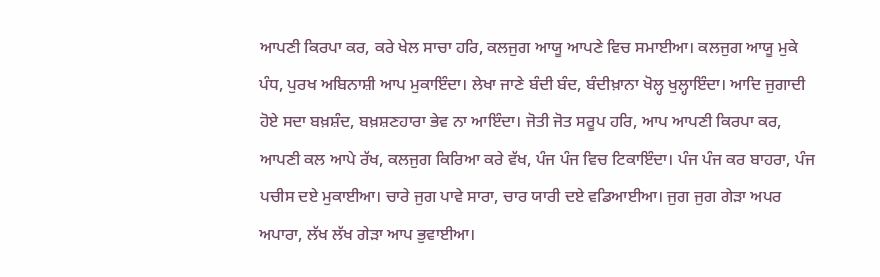ਆਪਣੀ ਕਿਰਪਾ ਕਰ, ਕਰੇ ਖੇਲ ਸਾਚਾ ਹਰਿ, ਕਲਜੁਗ ਆਯੂ ਆਪਣੇ ਵਿਚ ਸਮਾਈਆ। ਕਲਜੁਗ ਆਯੂ ਮੁਕੇ ਪੰਧ, ਪੁਰਖ ਅਬਿਨਾਸ਼ੀ ਆਪ ਮੁਕਾਇੰਦਾ। ਲੇਖਾ ਜਾਣੇ ਬੰਦੀ ਬੰਦ, ਬੰਦੀਖ਼ਾਨਾ ਖੋਲ੍ਹ ਖੁਲ੍ਹਾਇੰਦਾ। ਆਦਿ ਜੁਗਾਦੀ ਹੋਏ ਸਦਾ ਬਖ਼ਸ਼ੰਦ, ਬਖ਼ਸ਼ਣਹਾਰਾ ਭੇਵ ਨਾ ਆਇੰਦਾ। ਜੋਤੀ ਜੋਤ ਸਰੂਪ ਹਰਿ, ਆਪ ਆਪਣੀ ਕਿਰਪਾ ਕਰ, ਆਪਣੀ ਕਲ ਆਪੇ ਰੱਖ, ਕਲਜੁਗ ਕਿਰਿਆ ਕਰੇ ਵੱਖ, ਪੰਜ ਪੰਜ ਵਿਚ ਟਿਕਾਇੰਦਾ। ਪੰਜ ਪੰਜ ਕਰ ਬਾਹਰਾ, ਪੰਜ ਪਚੀਸ ਦਏ ਮੁਕਾਈਆ। ਚਾਰੇ ਜੁਗ ਪਾਵੇ ਸਾਰਾ, ਚਾਰ ਯਾਰੀ ਦਏ ਵਡਿਆਈਆ। ਜੁਗ ਜੁਗ ਗੇੜਾ ਅਪਰ ਅਪਾਰਾ, ਲੱਖ ਲੱਖ ਗੇੜਾ ਆਪ ਭੁਵਾਈਆ।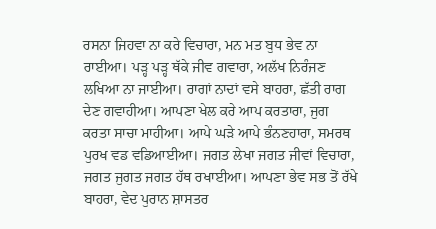ਰਸਨਾ ਜਿਹਵਾ ਨਾ ਕਰੇ ਵਿਚਾਰਾ, ਮਨ ਮਤ ਬੁਧ ਭੇਵ ਨਾ ਰਾਈਆ। ਪੜ੍ਹ ਪੜ੍ਹ ਥੱਕੇ ਜੀਵ ਗਵਾਰਾ, ਅਲੱਖ ਨਿਰੰਜਣ ਲਖਿਆ ਨਾ ਜਾਈਆ। ਰਾਗਾਂ ਨਾਦਾਂ ਵਸੇ ਬਾਹਰਾ, ਛੱਤੀ ਰਾਗ ਦੇਣ ਗਵਾਹੀਆ। ਆਪਣਾ ਖੇਲ ਕਰੇ ਆਪ ਕਰਤਾਰਾ, ਜੁਗ ਕਰਤਾ ਸਾਚਾ ਮਾਹੀਆ। ਆਪੇ ਘੜੇ ਆਪੇ ਭੰਨਣਹਾਰਾ, ਸਮਰਥ ਪੁਰਖ ਵਡ ਵਡਿਆਈਆ। ਜਗਤ ਲੇਖਾ ਜਗਤ ਜੀਵਾਂ ਵਿਚਾਰਾ, ਜਗਤ ਜੁਗਤ ਜਗਤ ਹੱਥ ਰਖਾਈਆ। ਆਪਣਾ ਭੇਵ ਸਭ ਤੋਂ ਰੱਖੇ ਬਾਹਰਾ, ਵੇਦ ਪੁਰਾਨ ਸ਼ਾਸਤਰ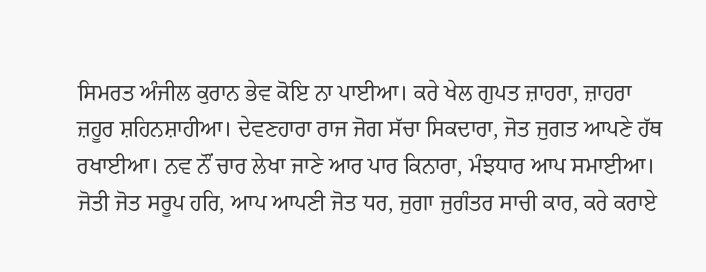ਸਿਮਰਤ ਅੰਜੀਲ ਕੁਰਾਨ ਭੇਵ ਕੋਇ ਨਾ ਪਾਈਆ। ਕਰੇ ਖੇਲ ਗੁਪਤ ਜ਼ਾਹਰਾ, ਜ਼ਾਹਰਾ ਜ਼ਹੂਰ ਸ਼ਹਿਨਸ਼ਾਹੀਆ। ਦੇਵਣਹਾਰਾ ਰਾਜ ਜੋਗ ਸੱਚਾ ਸਿਕਦਾਰਾ, ਜੋਤ ਜੁਗਤ ਆਪਣੇ ਹੱਥ ਰਖਾਈਆ। ਨਵ ਨੌਂ ਚਾਰ ਲੇਖਾ ਜਾਣੇ ਆਰ ਪਾਰ ਕਿਨਾਰਾ, ਮੰਝਧਾਰ ਆਪ ਸਮਾਈਆ। ਜੋਤੀ ਜੋਤ ਸਰੂਪ ਹਰਿ, ਆਪ ਆਪਣੀ ਜੋਤ ਧਰ, ਜੁਗਾ ਜੁਗੰਤਰ ਸਾਚੀ ਕਾਰ, ਕਰੇ ਕਰਾਏ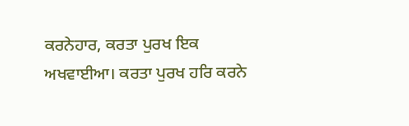ਕਰਨੇਹਾਰ, ਕਰਤਾ ਪੁਰਖ ਇਕ ਅਖਵਾਈਆ। ਕਰਤਾ ਪੁਰਖ ਹਰਿ ਕਰਨੇ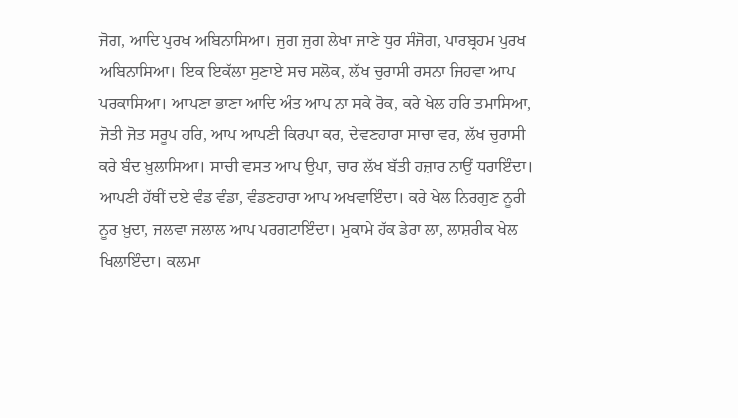ਜੋਗ, ਆਦਿ ਪੁਰਖ ਅਬਿਨਾਸਿਆ। ਜੁਗ ਜੁਗ ਲੇਖਾ ਜਾਣੇ ਧੁਰ ਸੰਜੋਗ, ਪਾਰਬ੍ਰਹਮ ਪੁਰਖ ਅਬਿਨਾਸਿਆ। ਇਕ ਇਕੱਲਾ ਸੁਣਾਏ ਸਚ ਸਲੋਕ, ਲੱਖ ਚੁਰਾਸੀ ਰਸਨਾ ਜਿਹਵਾ ਆਪ ਪਰਕਾਸਿਆ। ਆਪਣਾ ਭਾਣਾ ਆਦਿ ਅੰਤ ਆਪ ਨਾ ਸਕੇ ਰੋਕ, ਕਰੇ ਖੇਲ ਹਰਿ ਤਮਾਸਿਆ, ਜੋਤੀ ਜੋਤ ਸਰੂਪ ਹਰਿ, ਆਪ ਆਪਣੀ ਕਿਰਪਾ ਕਰ, ਦੇਵਣਹਾਰਾ ਸਾਚਾ ਵਰ, ਲੱਖ ਚੁਰਾਸੀ ਕਰੇ ਬੰਦ ਖ਼ੁਲਾਸਿਆ। ਸਾਚੀ ਵਸਤ ਆਪ ਉਪਾ, ਚਾਰ ਲੱਖ ਬੱਤੀ ਹਜ਼ਾਰ ਨਾਉਂ ਧਰਾਇੰਦਾ। ਆਪਣੀ ਹੱਥੀਂ ਦਏ ਵੰਡ ਵੰਡਾ, ਵੰਡਣਹਾਰਾ ਆਪ ਅਖਵਾਇੰਦਾ। ਕਰੇ ਖੇਲ ਨਿਰਗੁਣ ਨੂਰੀ ਨੂਰ ਖ਼ੁਦਾ, ਜਲਵਾ ਜਲਾਲ ਆਪ ਪਰਗਟਾਇੰਦਾ। ਮੁਕਾਮੇ ਹੱਕ ਡੇਰਾ ਲਾ, ਲਾਸ਼ਰੀਕ ਖੇਲ ਖਿਲਾਇੰਦਾ। ਕਲਮਾ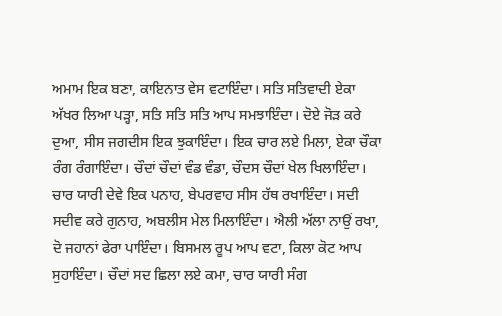ਅਮਾਮ ਇਕ ਬਣਾ, ਕਾਇਨਾਤ ਵੇਸ ਵਟਾਇੰਦਾ। ਸਤਿ ਸਤਿਵਾਦੀ ਏਕਾ ਅੱਖਰ ਲਿਆ ਪੜ੍ਹਾ, ਸਤਿ ਸਤਿ ਸਤਿ ਆਪ ਸਮਝਾਇੰਦਾ। ਦੋਏ ਜੋੜ ਕਰੇ ਦੁਆ, ਸੀਸ ਜਗਦੀਸ ਇਕ ਝੁਕਾਇੰਦਾ। ਇਕ ਚਾਰ ਲਏ ਮਿਲਾ, ਏਕਾ ਚੌਕਾ ਰੰਗ ਰੰਗਾਇੰਦਾ। ਚੌਦਾਂ ਚੌਦਾਂ ਵੰਡ ਵੰਡਾ, ਚੌਦਸ ਚੌਦਾਂ ਖੇਲ ਖਿਲਾਇੰਦਾ। ਚਾਰ ਯਾਰੀ ਦੇਵੇ ਇਕ ਪਨਾਹ, ਬੇਪਰਵਾਹ ਸੀਸ ਹੱਥ ਰਖਾਇੰਦਾ। ਸਦੀ ਸਦੀਵ ਕਰੇ ਗੁਨਾਹ, ਅਬਲੀਸ ਮੇਲ ਮਿਲਾਇੰਦਾ। ਐਲੀ ਅੱਲਾ ਨਾਉਂ ਰਖਾ, ਦੋ ਜਹਾਨਾਂ ਫੇਰਾ ਪਾਇੰਦਾ। ਬਿਸਮਲ ਰੂਪ ਆਪ ਵਟਾ, ਕਿਲਾ ਕੋਟ ਆਪ ਸੁਹਾਇੰਦਾ। ਚੌਦਾਂ ਸਦ ਛਿਲਾ ਲਏ ਕਮਾ, ਚਾਰ ਯਾਰੀ ਸੰਗ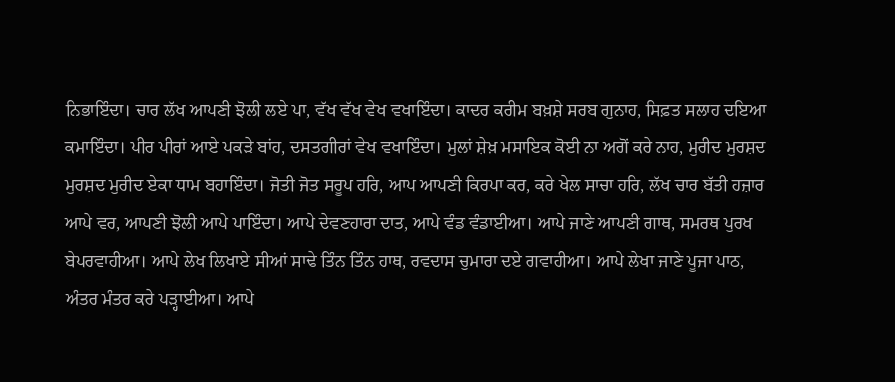ਨਿਭਾਇੰਦਾ। ਚਾਰ ਲੱਖ ਆਪਣੀ ਝੋਲੀ ਲਏ ਪਾ, ਵੱਖ ਵੱਖ ਵੇਖ ਵਖਾਇੰਦਾ। ਕਾਦਰ ਕਰੀਮ ਬਖ਼ਸ਼ੇ ਸਰਬ ਗੁਨਾਹ, ਸਿਫ਼ਤ ਸਲਾਹ ਦਇਆ ਕਮਾਇੰਦਾ। ਪੀਰ ਪੀਰਾਂ ਆਏ ਪਕੜੇ ਬਾਂਹ, ਦਸਤਗੀਰਾਂ ਵੇਖ ਵਖਾਇੰਦਾ। ਮੁਲਾਂ ਸ਼ੇਖ਼ ਮਸਾਇਕ ਕੋਈ ਨਾ ਅਗੋਂ ਕਰੇ ਨਾਹ, ਮੁਰੀਦ ਮੁਰਸ਼ਦ ਮੁਰਸ਼ਦ ਮੁਰੀਦ ਏਕਾ ਧਾਮ ਬਹਾਇੰਦਾ। ਜੋਤੀ ਜੋਤ ਸਰੂਪ ਹਰਿ, ਆਪ ਆਪਣੀ ਕਿਰਪਾ ਕਰ, ਕਰੇ ਖੇਲ ਸਾਚਾ ਹਰਿ, ਲੱਖ ਚਾਰ ਬੱਤੀ ਹਜ਼ਾਰ ਆਪੇ ਵਰ, ਆਪਣੀ ਝੋਲੀ ਆਪੇ ਪਾਇੰਦਾ। ਆਪੇ ਦੇਵਣਹਾਰਾ ਦਾਤ, ਆਪੇ ਵੰਡ ਵੰਡਾਈਆ। ਆਪੇ ਜਾਣੇ ਆਪਣੀ ਗਾਥ, ਸਮਰਥ ਪੁਰਖ ਬੇਪਰਵਾਹੀਆ। ਆਪੇ ਲੇਖ ਲਿਖਾਏ ਸੀਆਂ ਸਾਢੇ ਤਿੰਨ ਤਿੰਨ ਹਾਥ, ਰਵਦਾਸ ਚੁਮਾਰਾ ਦਏ ਗਵਾਹੀਆ। ਆਪੇ ਲੇਖਾ ਜਾਣੇ ਪੂਜਾ ਪਾਠ, ਅੰਤਰ ਮੰਤਰ ਕਰੇ ਪੜ੍ਹਾਈਆ। ਆਪੇ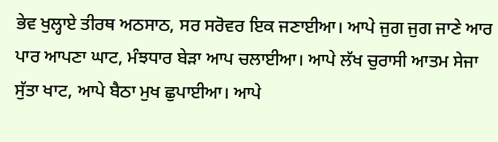ਭੇਵ ਖੁਲ੍ਹਾਏ ਤੀਰਥ ਅਠਸਾਠ, ਸਰ ਸਰੋਵਰ ਇਕ ਜਣਾਈਆ। ਆਪੇ ਜੁਗ ਜੁਗ ਜਾਣੇ ਆਰ ਪਾਰ ਆਪਣਾ ਘਾਟ, ਮੰਝਧਾਰ ਬੇੜਾ ਆਪ ਚਲਾਈਆ। ਆਪੇ ਲੱਖ ਚੁਰਾਸੀ ਆਤਮ ਸੇਜਾ ਸੁੱਤਾ ਖਾਟ, ਆਪੇ ਬੈਠਾ ਮੁਖ ਛੁਪਾਈਆ। ਆਪੇ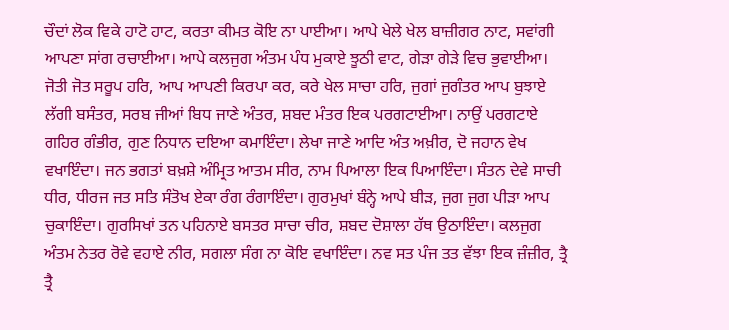ਚੌਦਾਂ ਲੋਕ ਵਿਕੇ ਹਾਟੋ ਹਾਟ, ਕਰਤਾ ਕੀਮਤ ਕੋਇ ਨਾ ਪਾਈਆ। ਆਪੇ ਖੇਲੇ ਖੇਲ ਬਾਜ਼ੀਗਰ ਨਾਟ, ਸਵਾਂਗੀ ਆਪਣਾ ਸਾਂਗ ਰਚਾਈਆ। ਆਪੇ ਕਲਜੁਗ ਅੰਤਮ ਪੰਧ ਮੁਕਾਏ ਝੂਠੀ ਵਾਟ, ਗੇੜਾ ਗੇੜੇ ਵਿਚ ਭੁਵਾਈਆ। ਜੋਤੀ ਜੋਤ ਸਰੂਪ ਹਰਿ, ਆਪ ਆਪਣੀ ਕਿਰਪਾ ਕਰ, ਕਰੇ ਖੇਲ ਸਾਚਾ ਹਰਿ, ਜੁਗਾਂ ਜੁਗੰਤਰ ਆਪ ਬੁਝਾਏ ਲੱਗੀ ਬਸੰਤਰ, ਸਰਬ ਜੀਆਂ ਬਿਧ ਜਾਣੇ ਅੰਤਰ, ਸ਼ਬਦ ਮੰਤਰ ਇਕ ਪਰਗਟਾਈਆ। ਨਾਉਂ ਪਰਗਟਾਏ ਗਹਿਰ ਗੰਭੀਰ, ਗੁਣ ਨਿਧਾਨ ਦਇਆ ਕਮਾਇੰਦਾ। ਲੇਖਾ ਜਾਣੇ ਆਦਿ ਅੰਤ ਅਖ਼ੀਰ, ਦੋ ਜਹਾਨ ਵੇਖ ਵਖਾਇੰਦਾ। ਜਨ ਭਗਤਾਂ ਬਖ਼ਸ਼ੇ ਅੰਮ੍ਰਿਤ ਆਤਮ ਸੀਰ, ਨਾਮ ਪਿਆਲਾ ਇਕ ਪਿਆਇੰਦਾ। ਸੰਤਨ ਦੇਵੇ ਸਾਚੀ ਧੀਰ, ਧੀਰਜ ਜਤ ਸਤਿ ਸੰਤੋਖ ਏਕਾ ਰੰਗ ਰੰਗਾਇੰਦਾ। ਗੁਰਮੁਖਾਂ ਬੰਨ੍ਹੇ ਆਪੇ ਬੀੜ, ਜੁਗ ਜੁਗ ਪੀੜਾ ਆਪ ਚੁਕਾਇੰਦਾ। ਗੁਰਸਿਖਾਂ ਤਨ ਪਹਿਨਾਏ ਬਸਤਰ ਸਾਚਾ ਚੀਰ, ਸ਼ਬਦ ਦੋਸ਼ਾਲਾ ਹੱਥ ਉਠਾਇੰਦਾ। ਕਲਜੁਗ ਅੰਤਮ ਨੇਤਰ ਰੋਵੇ ਵਹਾਏ ਨੀਰ, ਸਗਲਾ ਸੰਗ ਨਾ ਕੋਇ ਵਖਾਇੰਦਾ। ਨਵ ਸਤ ਪੰਜ ਤਤ ਵੱਝਾ ਇਕ ਜ਼ੰਜ਼ੀਰ, ਤ੍ਰੈ ਤ੍ਰੈ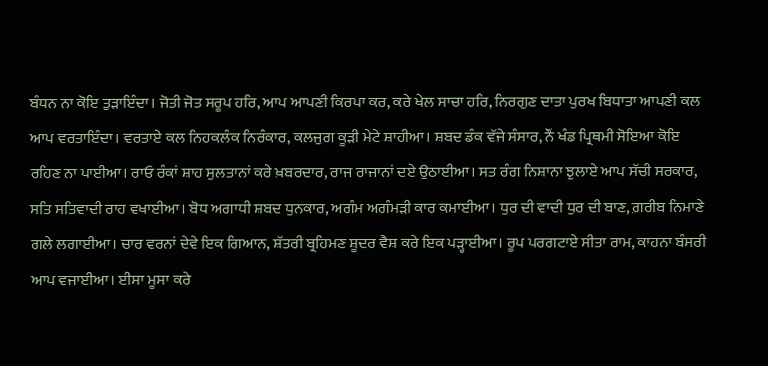ਬੰਧਨ ਨਾ ਕੋਇ ਤੁੜਾਇੰਦਾ। ਜੋਤੀ ਜੋਤ ਸਰੂਪ ਹਰਿ, ਆਪ ਆਪਣੀ ਕਿਰਪਾ ਕਰ, ਕਰੇ ਖੇਲ ਸਾਚਾ ਹਰਿ, ਨਿਰਗੁਣ ਦਾਤਾ ਪੁਰਖ ਬਿਧਾਤਾ ਆਪਣੀ ਕਲ ਆਪ ਵਰਤਾਇੰਦਾ। ਵਰਤਾਏ ਕਲ ਨਿਹਕਲੰਕ ਨਿਰੰਕਾਰ, ਕਲਜੁਗ ਕੂੜੀ ਮੇਟੇ ਸ਼ਾਹੀਆ। ਸ਼ਬਦ ਡੰਕ ਵੱਜੇ ਸੰਸਾਰ, ਨੌਂ ਖੰਡ ਪ੍ਰਿਥਮੀ ਸੋਇਆ ਕੋਇ ਰਹਿਣ ਨਾ ਪਾਈਆ। ਰਾਓ ਰੰਕਾਂ ਸ਼ਾਹ ਸੁਲਤਾਨਾਂ ਕਰੇ ਖ਼ਬਰਦਾਰ, ਰਾਜ ਰਾਜਾਨਾਂ ਦਏ ਉਠਾਈਆ। ਸਤ ਰੰਗ ਨਿਸ਼ਾਨਾ ਝੁਲਾਏ ਆਪ ਸੱਚੀ ਸਰਕਾਰ, ਸਤਿ ਸਤਿਵਾਦੀ ਰਾਹ ਵਖਾਈਆ। ਬੋਧ ਅਗਾਧੀ ਸ਼ਬਦ ਧੁਨਕਾਰ, ਅਗੰਮ ਅਗੰਮੜੀ ਕਾਰ ਕਮਾਈਆ। ਧੁਰ ਦੀ ਵਾਦੀ ਧੁਰ ਦੀ ਬਾਣ, ਗ਼ਰੀਬ ਨਿਮਾਣੇ ਗਲੇ ਲਗਾਈਆ। ਚਾਰ ਵਰਨਾਂ ਦੇਵੇ ਇਕ ਗਿਆਨ, ਸ਼ੱਤਰੀ ਬ੍ਰਹਿਮਣ ਸ਼ੂਦਰ ਵੈਸ਼ ਕਰੇ ਇਕ ਪੜ੍ਹਾਈਆ। ਰੂਪ ਪਰਗਟਾਏ ਸੀਤਾ ਰਾਮ, ਕਾਹਨਾ ਬੰਸਰੀ ਆਪ ਵਜਾਈਆ। ਈਸਾ ਮੂਸਾ ਕਰੇ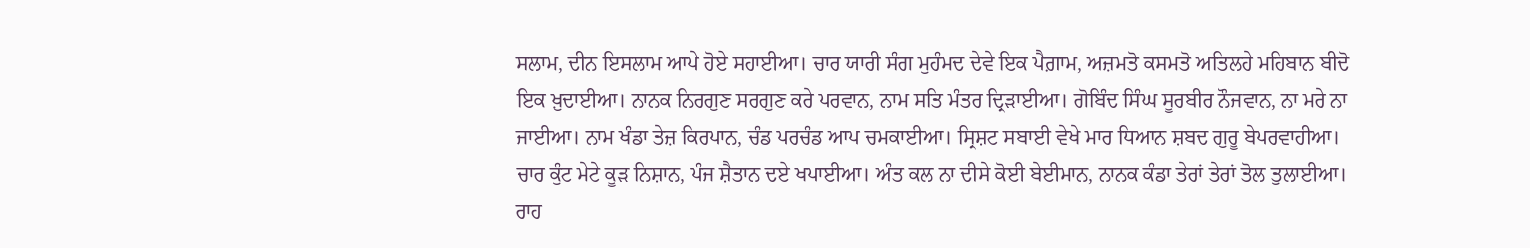ਸਲਾਮ, ਦੀਨ ਇਸਲਾਮ ਆਪੇ ਹੋਏ ਸਹਾਈਆ। ਚਾਰ ਯਾਰੀ ਸੰਗ ਮੁਹੰਮਦ ਦੇਵੇ ਇਕ ਪੈਗ਼ਾਮ, ਅਜ਼ਮਤੋ ਕਸਮਤੋ ਅਤਿਲਹੇ ਮਹਿਬਾਨ ਬੀਦੋ ਇਕ ਖ਼ੁਦਾਈਆ। ਨਾਨਕ ਨਿਰਗੁਣ ਸਰਗੁਣ ਕਰੇ ਪਰਵਾਨ, ਨਾਮ ਸਤਿ ਮੰਤਰ ਦ੍ਰਿੜਾਈਆ। ਗੋਬਿੰਦ ਸਿੰਘ ਸੂਰਬੀਰ ਨੌਜਵਾਨ, ਨਾ ਮਰੇ ਨਾ ਜਾਈਆ। ਨਾਮ ਖੰਡਾ ਤੇਜ਼ ਕਿਰਪਾਨ, ਚੰਡ ਪਰਚੰਡ ਆਪ ਚਮਕਾਈਆ। ਸ੍ਰਿਸ਼ਟ ਸਬਾਈ ਵੇਖੇ ਮਾਰ ਧਿਆਨ ਸ਼ਬਦ ਗੁਰੂ ਬੇਪਰਵਾਹੀਆ। ਚਾਰ ਕੁੰਟ ਮੇਟੇ ਕੂੜ ਨਿਸ਼ਾਨ, ਪੰਜ ਸ਼ੈਤਾਨ ਦਏ ਖਪਾਈਆ। ਅੰਤ ਕਲ ਨਾ ਦੀਸੇ ਕੋਈ ਬੇਈਮਾਨ, ਨਾਨਕ ਕੰਡਾ ਤੇਰਾਂ ਤੇਰਾਂ ਤੋਲ ਤੁਲਾਈਆ। ਰਾਹ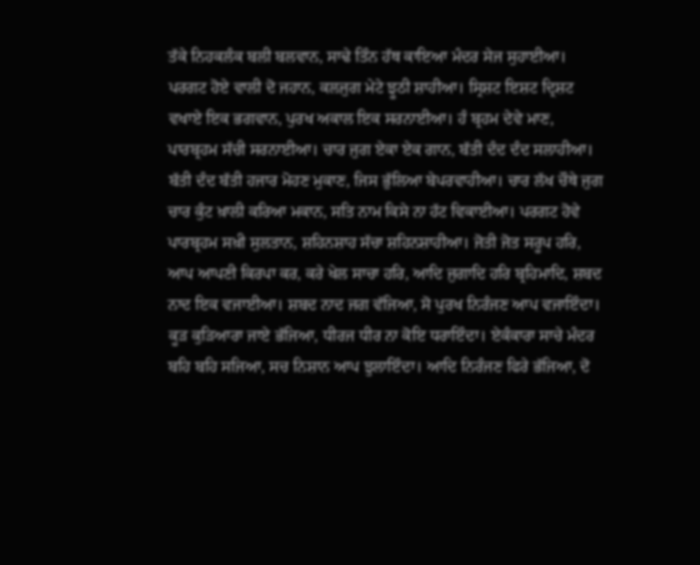ਤੱਕੇ ਨਿਹਕਲੰਕ ਬਲੀ ਬਲਵਾਨ, ਸਾਢੇ ਤਿੰਨ ਹੱਥ ਕਾਇਆ ਮੰਦਰ ਸੇਜ ਸੁਹਾਈਆ। ਪਰਗਟ ਹੋਏ ਵਾਲੀ ਦੋ ਜਹਾਨ, ਕਲਜੁਗ ਮੇਟੇ ਝੂਠੀ ਸ਼ਾਹੀਆ। ਸ੍ਰਿਸ਼ਟ ਇਸ਼ਟ ਦ੍ਰਿਸ਼ਟ ਵਖਾਏ ਇਕ ਭਗਵਾਨ, ਪੁਰਖ ਅਕਾਲ ਇਕ ਸਰਨਾਈਆ। ਹੰ ਬ੍ਰਹਮ ਦੇਵੇ ਮਾਣ, ਪਾਰਬ੍ਰਹਮ ਸੱਚੀ ਸਰਨਾਈਆ। ਚਾਰ ਜੁਗ ਏਕਾ ਏਕ ਗਾਨ, ਬੱਤੀ ਦੰਦ ਦੰਦ ਸਲਾਹੀਆ। ਬੱਤੀ ਦੰਦ ਬੱਤੀ ਹਜਾਰ ਮੋਹਣ ਮੁਕਾਣ, ਜਿਸ ਭੁੱਲਿਆ ਬੇਪਰਵਾਹੀਆ। ਚਾਰ ਲੱਖ ਚੌਥੇ ਜੁਗ ਚਾਰ ਕੁੰਟ ਖ਼ਾਲੀ ਕਰਿਆ ਮਕਾਨ, ਸਤਿ ਨਾਮ ਕਿਸੇ ਨਾ ਹੱਟ ਵਿਕਾਈਆ। ਪਰਗਟ ਹੋਵੇ ਪਾਰਬ੍ਰਹਮ ਸਖ਼ੀ ਸੁਲਤਾਨ, ਸ਼ਹਿਨਸ਼ਾਹ ਸੱਚਾ ਸ਼ਹਿਨਸ਼ਾਹੀਆ। ਜੋਤੀ ਜੋਤ ਸਰੂਪ ਹਰਿ, ਆਪ ਆਪਣੀ ਕਿਰਪਾ ਕਰ, ਕਰੇ ਖੇਲ ਸਾਚਾ ਹਰਿ, ਆਦਿ ਜੁਗਾਦਿ ਹਰਿ ਬ੍ਰਹਿਮਾਦਿ, ਸ਼ਬਦ ਨਾਦ ਇਕ ਵਜਾਈਆ। ਸ਼ਬਦ ਨਾਦ ਜਗ ਵੱਜਿਆ, ਸੋ ਪੁਰਖ ਨਿਰੰਜਣ ਆਪ ਵਜਾਇੰਦਾ। ਕੂੜ ਕੁੜਿਆਰਾ ਜਾਏ ਭੱਜਿਆ, ਧੀਰਜ ਧੀਰ ਨਾ ਕੋਇ ਧਰਾਇੰਦਾ। ਏਕੰਕਾਰਾ ਸਾਚੇ ਮੰਦਰ ਬਹਿ ਬਹਿ ਸਜਿਆ, ਸਚ ਨਿਸ਼ਾਨ ਆਪ ਝੁਲਾਇੰਦਾ। ਆਦਿ ਨਿਰੰਜਣ ਫਿਰੇ ਭੱਜਿਆ, ਦੋ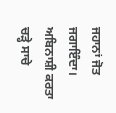ਜਹਾਨਾਂ ਜੋਤ ਜਗਾਇੰਦਾ। ਅਬਿਨਾਸ਼ੀ ਕਰਤਾ ਚੜ੍ਹੇ ਸਾਚੇ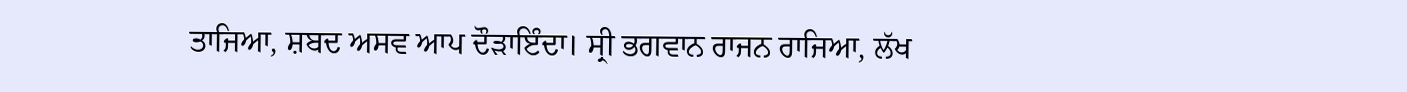ਤਾਜਿਆ, ਸ਼ਬਦ ਅਸਵ ਆਪ ਦੌੜਾਇੰਦਾ। ਸ੍ਰੀ ਭਗਵਾਨ ਰਾਜਨ ਰਾਜਿਆ, ਲੱਖ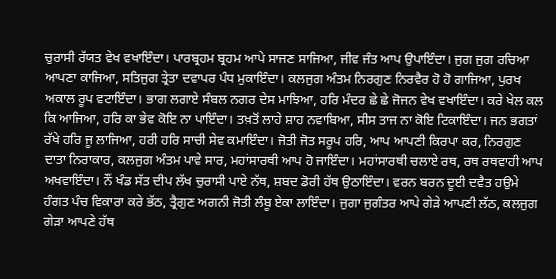ਚੁਰਾਸੀ ਰੱਯਤ ਵੇਖ ਵਖਾਇੰਦਾ। ਪਾਰਬ੍ਰਹਮ ਬ੍ਰਹਮ ਆਪੇ ਸਾਜਣ ਸਾਜਿਆ, ਜੀਵ ਜੰਤ ਆਪ ਉਪਾਇੰਦਾ। ਜੁਗ ਜੁਗ ਰਚਿਆ ਆਪਣਾ ਕਾਜਿਆ, ਸਤਿਜੁਗ ਤ੍ਰੇਤਾ ਦਵਾਪਰ ਪੰਧ ਮੁਕਾਇੰਦਾ। ਕਲਜੁਗ ਅੰਤਮ ਨਿਰਗੁਣ ਨਿਰਵੈਰ ਹੋ ਹੋ ਗਾਜਿਆ, ਪੁਰਖ ਅਕਾਲ ਰੂਪ ਵਟਾਇੰਦਾ। ਭਾਗ ਲਗਾਏ ਸੰਬਲ ਨਗਰ ਦੇਸ ਮਾਝਿਆ, ਹਰਿ ਮੰਦਰ ਛੇ ਛੇ ਜੋਜਨ ਵੇਖ ਵਖਾਇੰਦਾ। ਕਰੇ ਖੇਲ ਕਲ ਕਿ ਆਜਿਆ, ਹਰਿ ਕਾ ਭੇਵ ਕੋਇ ਨਾ ਪਾਇੰਦਾ। ਤਖ਼ਤੋਂ ਲਾਹੇ ਸ਼ਾਹ ਨਵਾਬਿਆ, ਸੀਸ ਤਾਜ ਨਾ ਕੋਇ ਟਿਕਾਇੰਦਾ। ਜਨ ਭਗਤਾਂ ਰੱਖੇ ਹਰਿ ਜੂ ਲਾਜਿਆ, ਹਰੀ ਹਰਿ ਸਾਚੀ ਸੇਵ ਕਮਾਇੰਦਾ। ਜੋਤੀ ਜੋਤ ਸਰੂਪ ਹਰਿ, ਆਪ ਆਪਣੀ ਕਿਰਪਾ ਕਰ, ਨਿਰਗੁਣ ਦਾਤਾ ਨਿਰਾਕਾਰ, ਕਲਜੁਗ ਅੰਤਮ ਪਾਵੇ ਸਾਰ, ਮਹਾਂਸਾਰਥੀ ਆਪ ਹੋ ਜਾਇੰਦਾ। ਮਹਾਂਸਾਰਥੀ ਚਲਾਏ ਰਥ, ਰਥ ਰਥਵਾਹੀ ਆਪ ਅਖਵਾਇੰਦਾ। ਨੌਂ ਖੰਡ ਸੱਤ ਦੀਪ ਲੱਖ ਚੁਰਾਸੀ ਪਾਏ ਨੱਥ, ਸ਼ਬਦ ਡੋਰੀ ਹੱਥ ਉਠਾਇੰਦਾ। ਵਰਨ ਬਰਨ ਦੂਈ ਦਵੈਤ ਹਉਮੇ ਹੰਗਤ ਪੰਚ ਵਿਕਾਰਾ ਕਰੇ ਭੱਠ, ਤ੍ਰੈਗੁਣ ਅਗਨੀ ਜੋਤੀ ਲੰਬੂ ਏਕਾ ਲਾਇੰਦਾ। ਜੁਗਾ ਜੁਗੰਤਰ ਆਪੇ ਗੇੜੇ ਆਪਣੀ ਲੱਠ, ਕਲਜੁਗ ਗੇੜਾ ਆਪਣੇ ਹੱਥ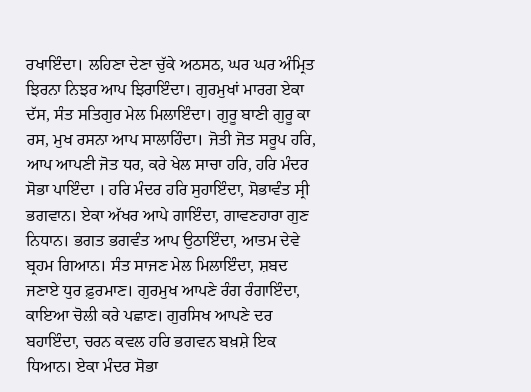ਰਖਾਇੰਦਾ। ਲਹਿਣਾ ਦੇਣਾ ਚੁੱਕੇ ਅਠਸਠ, ਘਰ ਘਰ ਅੰਮ੍ਰਿਤ ਝਿਰਨਾ ਨਿਝਰ ਆਪ ਝਿਰਾਇੰਦਾ। ਗੁਰਮੁਖਾਂ ਮਾਰਗ ਏਕਾ ਦੱਸ, ਸੰਤ ਸਤਿਗੁਰ ਮੇਲ ਮਿਲਾਇੰਦਾ। ਗੁਰੂ ਬਾਣੀ ਗੁਰੂ ਕਾ ਰਸ, ਮੁਖ ਰਸਨਾ ਆਪ ਸਾਲਾਹਿੰਦਾ। ਜੋਤੀ ਜੋਤ ਸਰੂਪ ਹਰਿ, ਆਪ ਆਪਣੀ ਜੋਤ ਧਰ, ਕਰੇ ਖੇਲ ਸਾਚਾ ਹਰਿ, ਹਰਿ ਮੰਦਰ ਸੋਭਾ ਪਾਇੰਦਾ । ਹਰਿ ਮੰਦਰ ਹਰਿ ਸੁਹਾਇੰਦਾ, ਸੋਭਾਵੰਤ ਸ੍ਰੀ ਭਗਵਾਨ। ਏਕਾ ਅੱਖਰ ਆਪੇ ਗਾਇੰਦਾ, ਗਾਵਣਹਾਰਾ ਗੁਣ ਨਿਧਾਨ। ਭਗਤ ਭਗਵੰਤ ਆਪ ਉਠਾਇੰਦਾ, ਆਤਮ ਦੇਵੇ ਬ੍ਰਹਮ ਗਿਆਨ। ਸੰਤ ਸਾਜਣ ਮੇਲ ਮਿਲਾਇੰਦਾ, ਸ਼ਬਦ ਜਣਾਏ ਧੁਰ ਫ਼ੁਰਮਾਣ। ਗੁਰਮੁਖ ਆਪਣੇ ਰੰਗ ਰੰਗਾਇੰਦਾ, ਕਾਇਆ ਚੋਲੀ ਕਰੇ ਪਛਾਣ। ਗੁਰਸਿਖ ਆਪਣੇ ਦਰ ਬਹਾਇੰਦਾ, ਚਰਨ ਕਵਲ ਹਰਿ ਭਗਵਨ ਬਖ਼ਸ਼ੇ ਇਕ ਧਿਆਨ। ਏਕਾ ਮੰਦਰ ਸੋਭਾ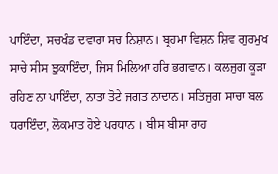ਪਾਇੰਦਾ, ਸਚਖੰਡ ਦਵਾਰਾ ਸਚ ਨਿਸ਼ਾਨ। ਬ੍ਰਹਮਾ ਵਿਸ਼ਨ ਸ਼ਿਵ ਗੁਰਮੁਖ ਸਾਚੇ ਸੀਸ ਝੁਕਾਇੰਦਾ, ਜਿਸ ਮਿਲਿਆ ਹਰਿ ਭਗਵਾਨ। ਕਲਜੁਗ ਕੂੜਾ ਰਹਿਣ ਨਾ ਪਾਇੰਦਾ, ਨਾਤਾ ਤੋਟੇ ਜਗਤ ਨਾਦਾਨ। ਸਤਿਜੁਗ ਸਾਚਾ ਬਲ ਧਰਾਇੰਦਾ, ਲੋਕਮਾਤ ਹੋਏ ਪਰਧਾਨ । ਬੀਸ ਬੀਸਾ ਰਾਹ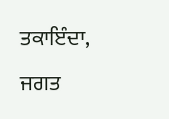ਤਕਾਇੰਦਾ, ਜਗਤ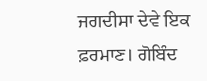ਜਗਦੀਸਾ ਦੇਵੇ ਇਕ ਫ਼ਰਮਾਣ। ਗੋਬਿੰਦ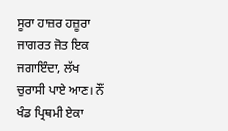ਸੂਰਾ ਹਾਜ਼ਰ ਹਜ਼ੂਰਾ ਜਾਗਰਤ ਜੋਤ ਇਕ ਜਗਾਇੰਦਾ, ਲੱਖ ਚੁਰਾਸੀ ਪਾਏ ਆਣ। ਨੌਂ ਖੰਡ ਪ੍ਰਿਥਮੀ ਏਕਾ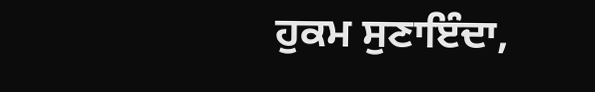ਹੁਕਮ ਸੁਣਾਇੰਦਾ,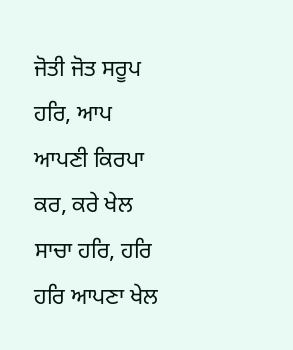ਜੋਤੀ ਜੋਤ ਸਰੂਪ ਹਰਿ, ਆਪ ਆਪਣੀ ਕਿਰਪਾ ਕਰ, ਕਰੇ ਖੇਲ ਸਾਚਾ ਹਰਿ, ਹਰਿ ਹਰਿ ਆਪਣਾ ਖੇਲ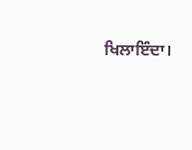ਖਿਲਾਇੰਦਾ।